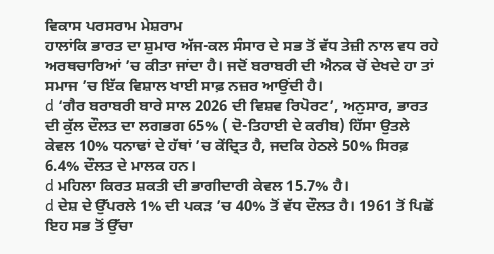ਵਿਕਾਸ ਪਰਸਰਾਮ ਮੇਸ਼ਰਾਮ
ਹਾਲਾਂਕਿ ਭਾਰਤ ਦਾ ਸ਼ੁਮਾਰ ਅੱਜ-ਕਲ ਸੰਸਾਰ ਦੇ ਸਭ ਤੋਂ ਵੱਧ ਤੇਜ਼ੀ ਨਾਲ ਵਧ ਰਹੇ ਅਰਥਚਾਰਿਆਂ ’ਚ ਕੀਤਾ ਜਾਂਦਾ ਹੈ। ਜਦੋਂ ਬਰਾਬਰੀ ਦੀ ਐਨਕ ਚੋਂ ਦੇਖਦੇ ਹਾ ਤਾਂ ਸਮਾਜ ’ਚ ਇੱਕ ਵਿਸ਼ਾਲ ਖਾਈ ਸਾਫ਼ ਨਜ਼ਰ ਆਉਂਦੀ ਹੈ।
d ‘ਗੈਰ ਬਰਾਬਰੀ ਬਾਰੇ ਸਾਲ 2026 ਦੀ ਵਿਸ਼ਵ ਰਿਪੋਰਟ’, ਅਨੁਸਾਰ, ਭਾਰਤ ਦੀ ਕੁੱਲ ਦੌਲਤ ਦਾ ਲਗਭਗ 65% ( ਦੋ-ਤਿਹਾਈ ਦੇ ਕਰੀਬ) ਹਿੱਸਾ ਉਤਲੇ ਕੇਵਲ 10% ਧਨਾਢਾਂ ਦੇ ਹੱਥਾਂ ’ਚ ਕੇਂਦ੍ਰਿਤ ਹੈ, ਜਦਕਿ ਹੇਠਲੇ 50% ਸਿਰਫ਼ 6.4% ਦੌਲਤ ਦੇ ਮਾਲਕ ਹਨ।
d ਮਹਿਲਾ ਕਿਰਤ ਸ਼ਕਤੀ ਦੀ ਭਾਗੀਦਾਰੀ ਕੇਵਲ 15.7% ਹੈ।
d ਦੇਸ਼ ਦੇ ਉੱਪਰਲੇ 1% ਦੀ ਪਕੜ ’ਚ 40% ਤੋਂ ਵੱਧ ਦੌਲਤ ਹੈ। 1961 ਤੋਂ ਪਿਛੋਂ ਇਹ ਸਭ ਤੋਂ ਉੱਚਾ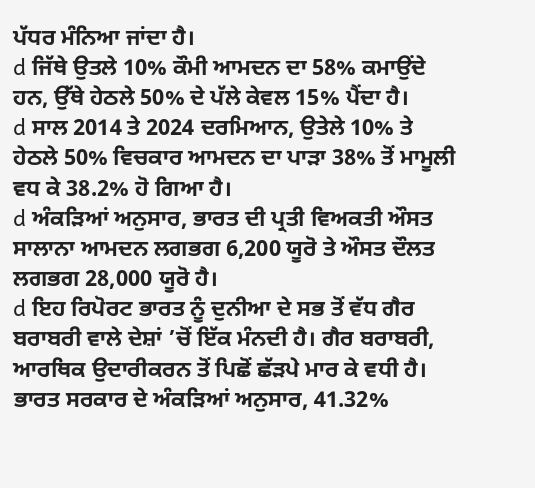ਪੱਧਰ ਮੰਨਿਆ ਜਾਂਦਾ ਹੈ।
d ਜਿੱਥੇ ਉਤਲੇ 10% ਕੌਮੀ ਆਮਦਨ ਦਾ 58% ਕਮਾਉਂਦੇ ਹਨ, ਉੱਥੇ ਹੇਠਲੇ 50% ਦੇ ਪੱਲੇ ਕੇਵਲ 15% ਪੈਂਦਾ ਹੈ।
d ਸਾਲ 2014 ਤੇ 2024 ਦਰਮਿਆਨ, ਉਤੇਲੇ 10% ਤੇ ਹੇਠਲੇ 50% ਵਿਚਕਾਰ ਆਮਦਨ ਦਾ ਪਾੜਾ 38% ਤੋਂ ਮਾਮੂਲੀ ਵਧ ਕੇ 38.2% ਹੋ ਗਿਆ ਹੈ।
d ਅੰਕੜਿਆਂ ਅਨੁਸਾਰ, ਭਾਰਤ ਦੀ ਪ੍ਰਤੀ ਵਿਅਕਤੀ ਔਸਤ ਸਾਲਾਨਾ ਆਮਦਨ ਲਗਭਗ 6,200 ਯੂਰੋ ਤੇ ਔਸਤ ਦੌਲਤ ਲਗਭਗ 28,000 ਯੂਰੋ ਹੈ।
d ਇਹ ਰਿਪੋਰਟ ਭਾਰਤ ਨੂੰ ਦੁਨੀਆ ਦੇ ਸਭ ਤੋਂ ਵੱਧ ਗੈਰ ਬਰਾਬਰੀ ਵਾਲੇ ਦੇਸ਼ਾਂ ’ਚੋਂ ਇੱਕ ਮੰਨਦੀ ਹੈ। ਗੈਰ ਬਰਾਬਰੀ, ਆਰਥਿਕ ਉਦਾਰੀਕਰਨ ਤੋਂ ਪਿਛੋਂ ਛੱੜਪੇ ਮਾਰ ਕੇ ਵਧੀ ਹੈ। ਭਾਰਤ ਸਰਕਾਰ ਦੇ ਅੰਕੜਿਆਂ ਅਨੁਸਾਰ, 41.32%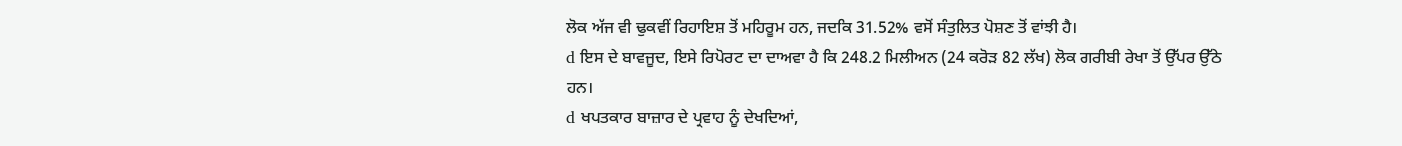ਲੋਕ ਅੱਜ ਵੀ ਢੁਕਵੀਂ ਰਿਹਾਇਸ਼ ਤੋਂ ਮਹਿਰੂਮ ਹਨ, ਜਦਕਿ 31.52% ਵਸੋਂ ਸੰਤੁਲਿਤ ਪੋਸ਼ਣ ਤੋਂ ਵਾਂਝੀ ਹੈ।
d ਇਸ ਦੇ ਬਾਵਜੂਦ, ਇਸੇ ਰਿਪੋਰਟ ਦਾ ਦਾਅਵਾ ਹੈ ਕਿ 248.2 ਮਿਲੀਅਨ (24 ਕਰੋੜ 82 ਲੱਖ) ਲੋਕ ਗਰੀਬੀ ਰੇਖਾ ਤੋਂ ਉੱਪਰ ਉੱਠੇ ਹਨ।
d ਖਪਤਕਾਰ ਬਾਜ਼ਾਰ ਦੇ ਪ੍ਰਵਾਹ ਨੂੰ ਦੇਖਦਿਆਂ,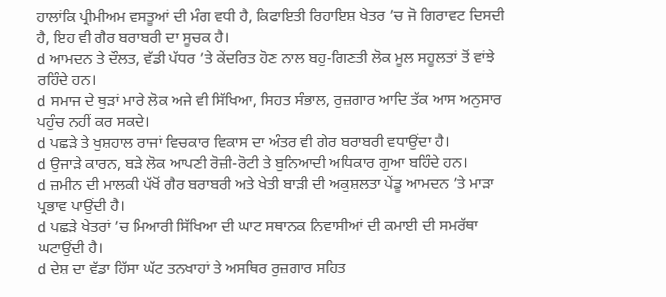ਹਾਲਾਂਕਿ ਪ੍ਰੀਮੀਅਮ ਵਸਤੂਆਂ ਦੀ ਮੰਗ ਵਧੀ ਹੈ, ਕਿਫਾਇਤੀ ਰਿਹਾਇਸ਼ ਖੇਤਰ ’ਚ ਜੋ ਗਿਰਾਵਟ ਦਿਸਦੀ ਹੈ, ਇਹ ਵੀ ਗੈਰ ਬਰਾਬਰੀ ਦਾ ਸੂਚਕ ਹੈ।
d ਆਮਦਨ ਤੇ ਦੌਲਤ, ਵੱਡੀ ਪੱਧਰ ’ਤੇ ਕੇਂਦਰਿਤ ਹੋਣ ਨਾਲ ਬਹੁ-ਗਿਣਤੀ ਲੋਕ ਮੂਲ ਸਹੂਲਤਾਂ ਤੋਂ ਵਾਂਝੇ ਰਹਿੰਦੇ ਹਨ।
d ਸਮਾਜ ਦੇ ਥੁੜਾਂ ਮਾਰੇ ਲੋਕ ਅਜੇ ਵੀ ਸਿੱਖਿਆ, ਸਿਹਤ ਸੰਭਾਲ, ਰੁਜ਼ਗਾਰ ਆਦਿ ਤੱਕ ਆਸ ਅਨੁਸਾਰ ਪਹੁੰਚ ਨਹੀਂ ਕਰ ਸਕਦੇ।
d ਪਛੜੇ ਤੇ ਖੁਸ਼ਹਾਲ ਰਾਜਾਂ ਵਿਚਕਾਰ ਵਿਕਾਸ ਦਾ ਅੰਤਰ ਵੀ ਗੇਰ ਬਰਾਬਰੀ ਵਧਾਉਂਦਾ ਹੈ।
d ਉਜਾੜੇ ਕਾਰਨ, ਬੜੇ ਲੋਕ ਆਪਣੀ ਰੋਜ਼ੀ-ਰੋਟੀ ਤੇ ਬੁਨਿਆਦੀ ਅਧਿਕਾਰ ਗੁਆ ਬਹਿੰਦੇ ਹਨ।
d ਜ਼ਮੀਨ ਦੀ ਮਾਲਕੀ ਪੱਖੋਂ ਗੈਰ ਬਰਾਬਰੀ ਅਤੇ ਖੇਤੀ ਬਾੜੀ ਦੀ ਅਕੁਸ਼ਲਤਾ ਪੇਂਡੂ ਆਮਦਨ ’ਤੇ ਮਾੜਾ ਪ੍ਰਭਾਵ ਪਾਉਂਦੀ ਹੈ।
d ਪਛੜੇ ਖੇਤਰਾਂ ’ਚ ਮਿਆਰੀ ਸਿੱਖਿਆ ਦੀ ਘਾਟ ਸਥਾਨਕ ਨਿਵਾਸੀਆਂ ਦੀ ਕਮਾਈ ਦੀ ਸਮਰੱਥਾ ਘਟਾਉਂਦੀ ਹੈ।
d ਦੇਸ਼ ਦਾ ਵੱਡਾ ਹਿੱਸਾ ਘੱਟ ਤਨਖਾਹਾਂ ਤੇ ਅਸਥਿਰ ਰੁਜ਼ਗਾਰ ਸਹਿਤ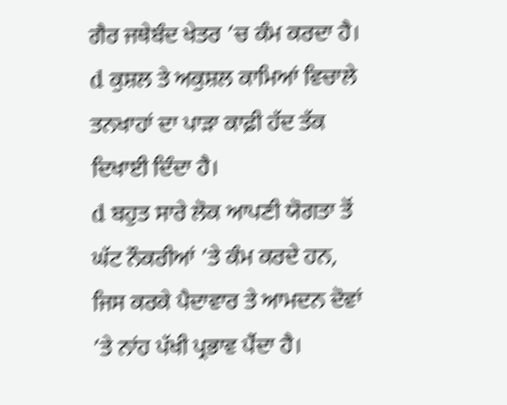ਗੈਰ ਜਥੇਬੰਦ ਖੇਤਰ ’ਚ ਕੰਮ ਕਰਦਾ ਹੈ।
d ਕੁਸ਼ਲ ਤੇ ਅਕੁਸ਼ਲ ਕਾਮਿਆਂ ਵਿਚਾਲੇ ਤਨਖਾਹਾਂ ਦਾ ਪਾੜਾ ਕਾਫ਼ੀ ਹੱਦ ਤੱਕ ਦਿਖਾਈ ਦਿੰਦਾ ਹੈ।
d ਬਹੁਤ ਸਾਰੇ ਲੋਕ ਆਪਣੀ ਯੋਗਤਾ ਤੋਂ ਘੱਟ ਨੌਕਰੀਆਂ ’ਤੇ ਕੰਮ ਕਰਦੇ ਹਨ, ਜਿਸ ਕਰਕੇ ਪੈਦਾਵਾਰ ਤੇ ਆਮਦਨ ਦੋਵਾਂ ’ਤੇ ਨਾਂਹ ਪੱਖੀ ਪ੍ਰਭਾਵ ਪੈਂਦਾ ਹੈ।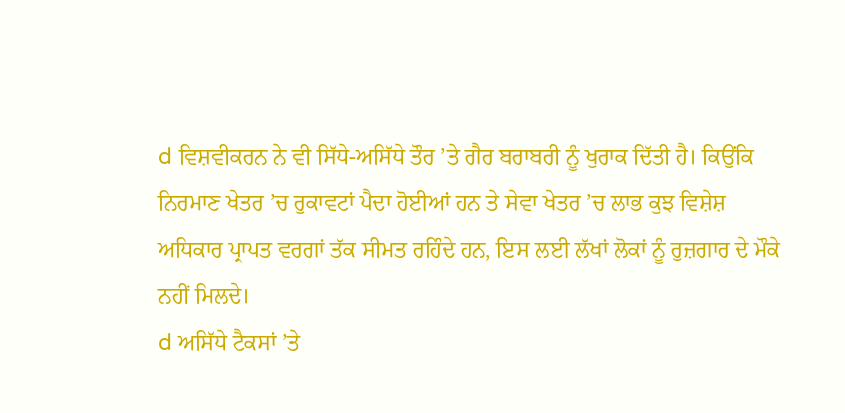d ਵਿਸ਼ਵੀਕਰਨ ਨੇ ਵੀ ਸਿੱਧੇ-ਅਸਿੱਧੇ ਤੌਰ ’ਤੇ ਗੈਰ ਬਰਾਬਰੀ ਨੂੰ ਖੁਰਾਕ ਦਿੱਤੀ ਹੈ। ਕਿਉਂਕਿ ਨਿਰਮਾਣ ਖੇਤਰ ’ਚ ਰੁਕਾਵਟਾਂ ਪੈਦਾ ਹੋਈਆਂ ਹਨ ਤੇ ਸੇਵਾ ਖੇਤਰ ’ਚ ਲਾਭ ਕੁਝ ਵਿਸ਼ੇਸ਼ ਅਧਿਕਾਰ ਪ੍ਰਾਪਤ ਵਰਗਾਂ ਤੱਕ ਸੀਮਤ ਰਹਿੰਦੇ ਹਨ, ਇਸ ਲਈ ਲੱਖਾਂ ਲੋਕਾਂ ਨੂੰ ਰੁਜ਼ਗਾਰ ਦੇ ਮੌਕੇ ਨਹੀਂ ਮਿਲਦੇ।
d ਅਸਿੱਧੇ ਟੈਕਸਾਂ ’ਤੇ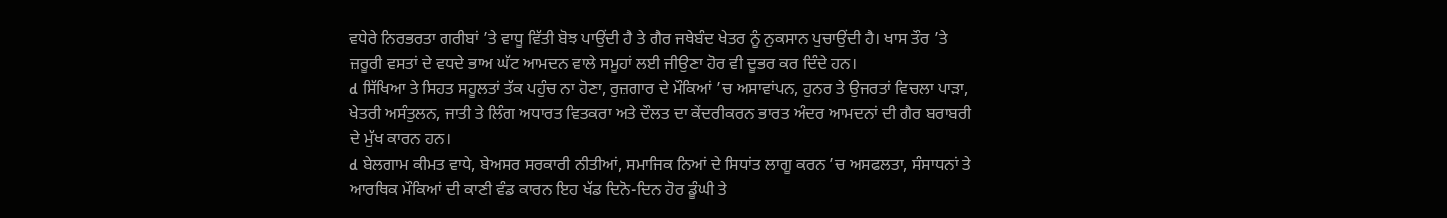ਵਧੇਰੇ ਨਿਰਭਰਤਾ ਗਰੀਬਾਂ ’ਤੇ ਵਾਧੂ ਵਿੱਤੀ ਬੋਝ ਪਾਉਂਦੀ ਹੈ ਤੇ ਗੈਰ ਜਥੇਬੰਦ ਖੇਤਰ ਨੂੰ ਨੁਕਸਾਨ ਪੁਚਾਉਂਦੀ ਹੈ। ਖਾਸ ਤੌਰ ’ਤੇ ਜ਼ਰੂਰੀ ਵਸਤਾਂ ਦੇ ਵਧਦੇ ਭਾਅ ਘੱਟ ਆਮਦਨ ਵਾਲੇ ਸਮੂਹਾਂ ਲਈ ਜੀਉਣਾ ਹੋਰ ਵੀ ਦੂਭਰ ਕਰ ਦਿੰਦੇ ਹਨ।
d ਸਿੱਖਿਆ ਤੇ ਸਿਹਤ ਸਹੂਲਤਾਂ ਤੱਕ ਪਹੁੰਚ ਨਾ ਹੋਣਾ, ਰੁਜ਼ਗਾਰ ਦੇ ਮੌਕਿਆਂ ’ਚ ਅਸਾਵਾਂਪਨ, ਹੁਨਰ ਤੇ ਉਜਰਤਾਂ ਵਿਚਲਾ ਪਾੜਾ, ਖੇਤਰੀ ਅਸੰਤੁਲਨ, ਜਾਤੀ ਤੇ ਲਿੰਗ ਅਧਾਰਤ ਵਿਤਕਰਾ ਅਤੇ ਦੌਲਤ ਦਾ ਕੇਂਦਰੀਕਰਨ ਭਾਰਤ ਅੰਦਰ ਆਮਦਨਾਂ ਦੀ ਗੈਰ ਬਰਾਬਰੀ ਦੇ ਮੁੱਖ ਕਾਰਨ ਹਨ।
d ਬੇਲਗਾਮ ਕੀਮਤ ਵਾਧੇ, ਬੇਅਸਰ ਸਰਕਾਰੀ ਨੀਤੀਆਂ, ਸਮਾਜਿਕ ਨਿਆਂ ਦੇ ਸਿਧਾਂਤ ਲਾਗੂ ਕਰਨ ’ਚ ਅਸਫਲਤਾ, ਸੰਸਾਧਨਾਂ ਤੇ ਆਰਥਿਕ ਮੌਕਿਆਂ ਦੀ ਕਾਣੀ ਵੰਡ ਕਾਰਨ ਇਹ ਖੱਡ ਦਿਨੋ-ਦਿਨ ਹੋਰ ਡੂੰਘੀ ਤੇ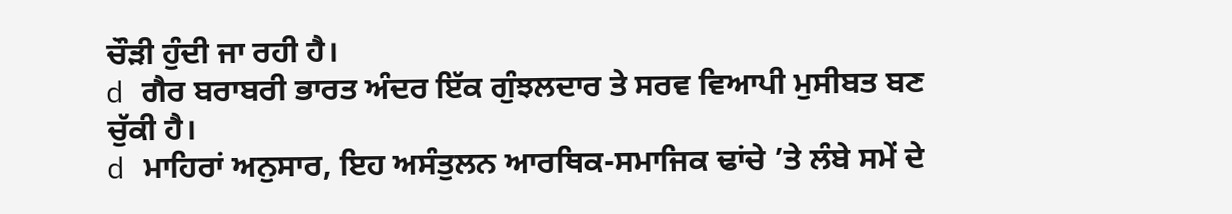ਚੌੜੀ ਹੁੰਦੀ ਜਾ ਰਹੀ ਹੈ।
d ਗੈਰ ਬਰਾਬਰੀ ਭਾਰਤ ਅੰਦਰ ਇੱਕ ਗੁੰਝਲਦਾਰ ਤੇ ਸਰਵ ਵਿਆਪੀ ਮੁਸੀਬਤ ਬਣ ਚੁੱਕੀ ਹੈ।
d ਮਾਹਿਰਾਂ ਅਨੁਸਾਰ, ਇਹ ਅਸੰਤੁਲਨ ਆਰਥਿਕ-ਸਮਾਜਿਕ ਢਾਂਚੇ ’ਤੇ ਲੰਬੇ ਸਮੇਂ ਦੇ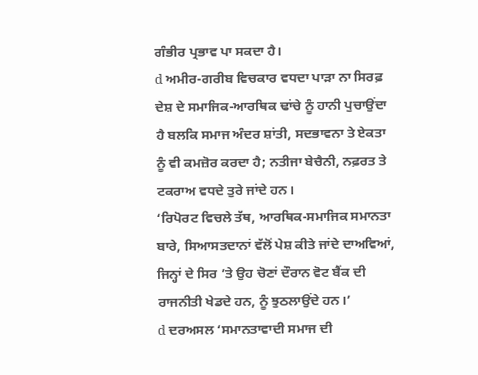ਗੰਭੀਰ ਪ੍ਰਭਾਵ ਪਾ ਸਕਦਾ ਹੈ।
d ਅਮੀਰ-ਗਰੀਬ ਵਿਚਕਾਰ ਵਧਦਾ ਪਾੜਾ ਨਾ ਸਿਰਫ਼ ਦੇਸ਼ ਦੇ ਸਮਾਜਿਕ-ਆਰਥਿਕ ਢਾਂਚੇ ਨੂੰ ਹਾਨੀ ਪੁਚਾਉਂਦਾ ਹੈ ਬਲਕਿ ਸਮਾਜ ਅੰਦਰ ਸ਼ਾਂਤੀ, ਸਦਭਾਵਨਾ ਤੇ ਏਕਤਾ ਨੂੰ ਵੀ ਕਮਜ਼ੋਰ ਕਰਦਾ ਹੈ; ਨਤੀਜਾ ਬੇਚੈਨੀ, ਨਫ਼ਰਤ ਤੇ ਟਕਰਾਅ ਵਧਦੇ ਤੁਰੇ ਜਾਂਦੇ ਹਨ।
‘ਰਿਪੋਰਟ ਵਿਚਲੇ ਤੱਥ, ਆਰਥਿਕ-ਸਮਾਜਿਕ ਸਮਾਨਤਾ ਬਾਰੇ, ਸਿਆਸਤਦਾਨਾਂ ਵੱਲੋਂ ਪੇਸ਼ ਕੀਤੇ ਜਾਂਦੇ ਦਾਅਵਿਆਂ, ਜਿਨ੍ਹਾਂ ਦੇ ਸਿਰ ’ਤੇ ਉਹ ਚੋਣਾਂ ਦੌਰਾਨ ਵੋਟ ਬੈਂਕ ਦੀ ਰਾਜਨੀਤੀ ਖੇਡਦੇ ਹਨ, ਨੂੰ ਝੁਠਲਾਉਂਦੇ ਹਨ।’
d ਦਰਅਸਲ ‘ਸਮਾਨਤਾਵਾਦੀ ਸਮਾਜ ਦੀ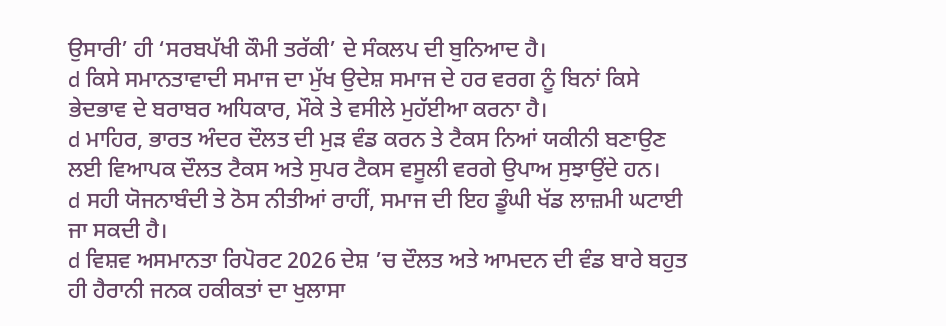ਉਸਾਰੀ’ ਹੀ ‘ਸਰਬਪੱਖੀ ਕੌਮੀ ਤਰੱਕੀ’ ਦੇ ਸੰਕਲਪ ਦੀ ਬੁਨਿਆਦ ਹੈ।
d ਕਿਸੇ ਸਮਾਨਤਾਵਾਦੀ ਸਮਾਜ ਦਾ ਮੁੱਖ ਉਦੇਸ਼ ਸਮਾਜ ਦੇ ਹਰ ਵਰਗ ਨੂੰ ਬਿਨਾਂ ਕਿਸੇ ਭੇਦਭਾਵ ਦੇ ਬਰਾਬਰ ਅਧਿਕਾਰ, ਮੌਕੇ ਤੇ ਵਸੀਲੇ ਮੁਹੱਈਆ ਕਰਨਾ ਹੈ।
d ਮਾਹਿਰ, ਭਾਰਤ ਅੰਦਰ ਦੌਲਤ ਦੀ ਮੁੜ ਵੰਡ ਕਰਨ ਤੇ ਟੈਕਸ ਨਿਆਂ ਯਕੀਨੀ ਬਣਾਉਣ ਲਈ ਵਿਆਪਕ ਦੌਲਤ ਟੈਕਸ ਅਤੇ ਸੁਪਰ ਟੈਕਸ ਵਸੂਲੀ ਵਰਗੇ ਉਪਾਅ ਸੁਝਾਉਂਦੇ ਹਨ।
d ਸਹੀ ਯੋਜਨਾਬੰਦੀ ਤੇ ਠੋਸ ਨੀਤੀਆਂ ਰਾਹੀਂ, ਸਮਾਜ ਦੀ ਇਹ ਡੂੰਘੀ ਖੱਡ ਲਾਜ਼ਮੀ ਘਟਾਈ ਜਾ ਸਕਦੀ ਹੈ।
d ਵਿਸ਼ਵ ਅਸਮਾਨਤਾ ਰਿਪੋਰਟ 2026 ਦੇਸ਼ ’ਚ ਦੌਲਤ ਅਤੇ ਆਮਦਨ ਦੀ ਵੰਡ ਬਾਰੇ ਬਹੁਤ ਹੀ ਹੈਰਾਨੀ ਜਨਕ ਹਕੀਕਤਾਂ ਦਾ ਖੁਲਾਸਾ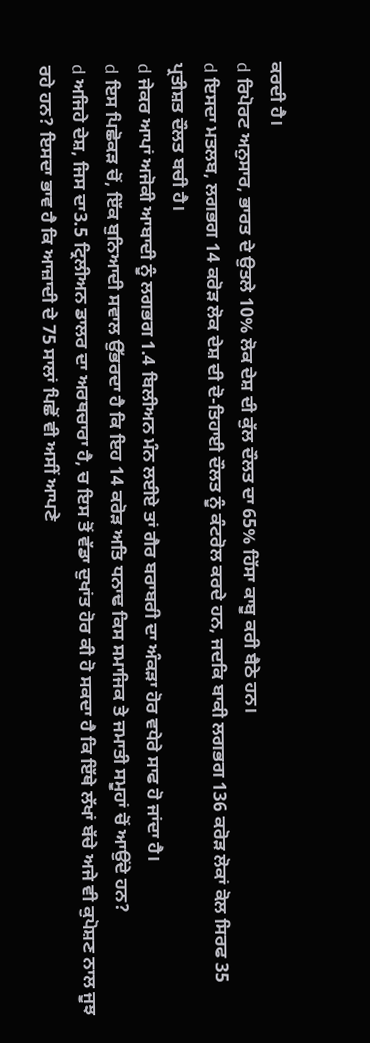ਕਰਦੀ ਹੈ।
d ਰਿਪੋਰਟ ਅਨੁਸਾਰ, ਭਾਰਤ ਦੇ ਉਤਲੇ 10% ਲੋਕ ਦੇਸ਼ ਦੀ ਕੁੱਲ ਦੌਲਤ ਦਾ 65% ਹਿੱਸਾ ਕਾਬੂ ਕਰੀ ਬੈਠੇ ਹਨ।
d ਇਸਦਾ ਮਤਲਬ, ਲਗਭਗ 14 ਕਰੋੜ ਲੋਕ ਦੇਸ਼ ਦੀ ਦੋ-ਤਿਹਾਈ ਦੌਲਤ ਨੂੰ ਕੰਟਰੋਲ ਕਰਦੇ ਹਨ, ਜਦਕਿ ਬਾਕੀ ਲਗਭਗ 136 ਕਰੋੜ ਲੋਕਾਂ ਕੋਲ ਸਿਰਫ 35 ਪ੍ਰਤੀਸ਼ਤ ਦੌਲਤ ਬਚੀ ਹੈ।
d ਜੇਕਰ ਆਪਾਂ ਅਜੋਕੀ ਆਬਾਦੀ ਨੂੰ ਲਗਭਗ 1.4 ਬਿਲੀਅਨ ਮੰਨ ਲਈਏ ਤਾਂ ਗੈਰ ਬਰਾਬਰੀ ਦਾ ਅੰਕੜਾ ਹੋਰ ਵਧੇਰੇ ਸਾਫ ਹੋ ਜਾਂਦਾ ਹੈ।
d ਇਸ ਪਿਛੋਕੜ ਚੋਂ, ਇੱਕ ਬੁਨਿਆਦੀ ਸਵਾਲ ਉੱਭਰਦਾ ਹੈ ਕਿ ਇਹ 14 ਕਰੋੜ ਅਤਿ ਧਨਾਢ ਕਿਸ ਸਮਾਜਿਕ ਤੇ ਜਮਾਤੀ ਸਮੂਹਾਂ ਚੋਂ ਆਉਂਦੇ ਹਨ?
d ਅਜਿਹੇ ਦੇਸ਼, ਜਿਸ ਦਾ3.5 ਟ੍ਰਿਲੀਅਨ ਡਾਲਰ ਦਾ ਅਰਥਚਾਰਾ ਹੈ, ਚ ਇਸ ਤੋਂ ਵੱਡਾ ਦੁਖਾਂਤ ਹੋਰ ਕੀ ਹੋ ਸਕਦਾ ਹੈ ਕਿ ਇੱਥੇ ਲੱਖਾਂ ਬੱਚੇ ਅਜੇ ਵੀ ਕੁਪੋਸ਼ਣ ਨਾਲ ਜੂਝ ਰਹੇ ਹਨ? ਇਸਦਾ ਭਾਵ ਹੈ ਕਿ ਆਜ਼ਾਦੀ ਦੇ 75 ਸਾਲਾਂ ਪਿਛੋਂ ਵੀ ਅਸੀਂ ਆਪਣੇ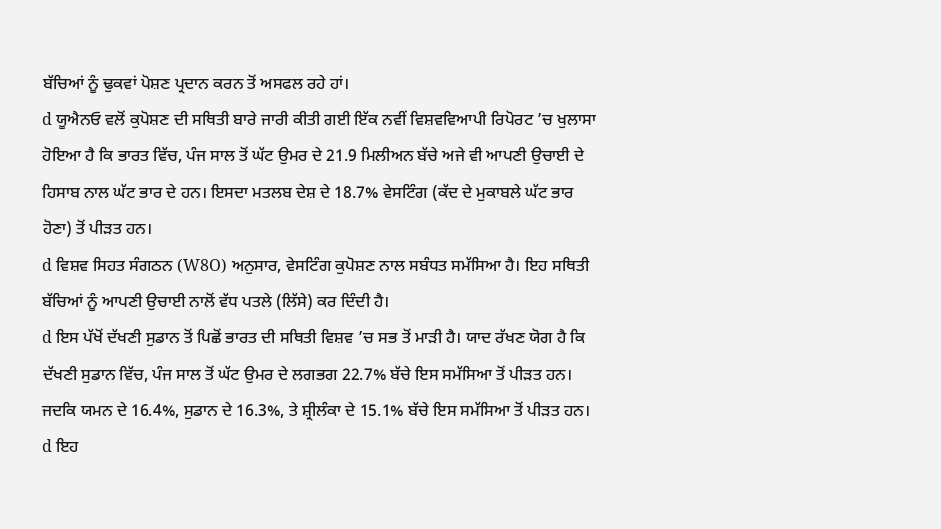ਬੱਚਿਆਂ ਨੂੰ ਢੁਕਵਾਂ ਪੋਸ਼ਣ ਪ੍ਰਦਾਨ ਕਰਨ ਤੋਂ ਅਸਫਲ ਰਹੇ ਹਾਂ।
d ਯੂਐਨਓ ਵਲੋਂ ਕੁਪੋਸ਼ਣ ਦੀ ਸਥਿਤੀ ਬਾਰੇ ਜਾਰੀ ਕੀਤੀ ਗਈ ਇੱਕ ਨਵੀਂ ਵਿਸ਼ਵਵਿਆਪੀ ਰਿਪੋਰਟ ’ਚ ਖੁਲਾਸਾ ਹੋਇਆ ਹੈ ਕਿ ਭਾਰਤ ਵਿੱਚ, ਪੰਜ ਸਾਲ ਤੋਂ ਘੱਟ ਉਮਰ ਦੇ 21.9 ਮਿਲੀਅਨ ਬੱਚੇ ਅਜੇ ਵੀ ਆਪਣੀ ਉਚਾਈ ਦੇ ਹਿਸਾਬ ਨਾਲ ਘੱਟ ਭਾਰ ਦੇ ਹਨ। ਇਸਦਾ ਮਤਲਬ ਦੇਸ਼ ਦੇ 18.7% ਵੇਸਟਿੰਗ (ਕੱਦ ਦੇ ਮੁਕਾਬਲੇ ਘੱਟ ਭਾਰ ਹੋਣਾ) ਤੋਂ ਪੀੜਤ ਹਨ।
d ਵਿਸ਼ਵ ਸਿਹਤ ਸੰਗਠਨ (W8O) ਅਨੁਸਾਰ, ਵੇਸਟਿੰਗ ਕੁਪੋਸ਼ਣ ਨਾਲ ਸਬੰਧਤ ਸਮੱਸਿਆ ਹੈ। ਇਹ ਸਥਿਤੀ ਬੱਚਿਆਂ ਨੂੰ ਆਪਣੀ ਉਚਾਈ ਨਾਲੋਂ ਵੱਧ ਪਤਲੇ (ਲਿੱਸੇ) ਕਰ ਦਿੰਦੀ ਹੈ।
d ਇਸ ਪੱਖੋਂ ਦੱਖਣੀ ਸੁਡਾਨ ਤੋਂ ਪਿਛੋਂ ਭਾਰਤ ਦੀ ਸਥਿਤੀ ਵਿਸ਼ਵ ’ਚ ਸਭ ਤੋਂ ਮਾੜੀ ਹੈ। ਯਾਦ ਰੱਖਣ ਯੋਗ ਹੈ ਕਿ ਦੱਖਣੀ ਸੁਡਾਨ ਵਿੱਚ, ਪੰਜ ਸਾਲ ਤੋਂ ਘੱਟ ਉਮਰ ਦੇ ਲਗਭਗ 22.7% ਬੱਚੇ ਇਸ ਸਮੱਸਿਆ ਤੋਂ ਪੀੜਤ ਹਨ। ਜਦਕਿ ਯਮਨ ਦੇ 16.4%, ਸੁਡਾਨ ਦੇ 16.3%, ਤੇ ਸ਼੍ਰੀਲੰਕਾ ਦੇ 15.1% ਬੱਚੇ ਇਸ ਸਮੱਸਿਆ ਤੋਂ ਪੀੜਤ ਹਨ।
d ਇਹ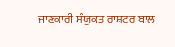ਜਾਣਕਾਰੀ ਸੰਯੁਕਤ ਰਾਸ਼ਟਰ ਬਾਲ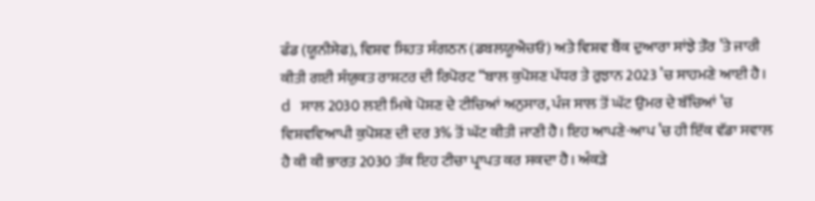ਫੰਡ (ਯੂਨੀਸੇਫ), ਵਿਸ਼ਵ ਸਿਹਤ ਸੰਗਠਨ (ਡਬਲਯੂਐਚਓ) ਅਤੇ ਵਿਸ਼ਵ ਬੈਂਕ ਦੁਆਰਾ ਸਾਂਝੇ ਤੌਰ ’ਤੇ ਜਾਰੀ ਕੀਤੀ ਗਈ ਸੰਯੁਕਤ ਰਾਸ਼ਟਰ ਦੀ ਰਿਪੋਰਟ “ਬਾਲ ਕੁਪੋਸ਼ਣ ਪੱਧਰ ਤੇ ਰੁਝਾਨ 2023 ’ਚ ਸਾਹਮਣੇ ਆਈ ਹੈ।
d ਸਾਲ 2030 ਲਈ ਮਿਥੇ ਪੋਸ਼ਣ ਦੇ ਟੀਚਿਆਂ ਅਨੁਸਾਰ, ਪੰਜ ਸਾਲ ਤੋਂ ਘੱਟ ਉਮਰ ਦੇ ਬੱਚਿਆਂ ’ਚ ਵਿਸ਼ਵਵਿਆਪੀ ਕੁਪੋਸ਼ਣ ਦੀ ਦਰ 3% ਤੋਂ ਘੱਟ ਕੀਤੀ ਜਾਣੀ ਹੈ। ਇਹ ਆਪਣੇ-ਆਪ ’ਚ ਹੀ ਇੱਕ ਵੱਡਾ ਸਵਾਲ ਹੈ ਕੀ ਕੀ ਭਾਰਤ 2030 ਤੱਕ ਇਹ ਟੀਚਾ ਪ੍ਰਾਪਤ ਕਰ ਸਕਦਾ ਹੈ। ਅੰਕੜੇ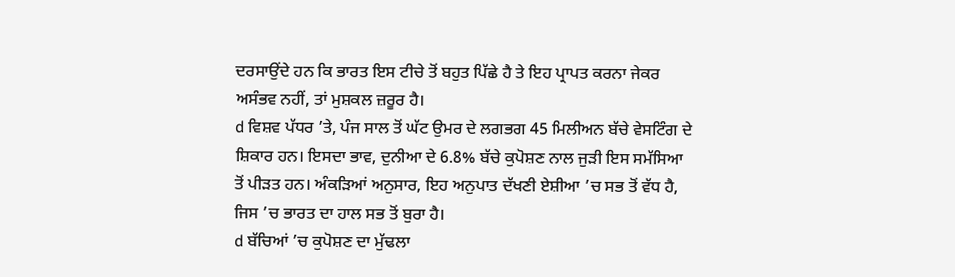ਦਰਸਾਉਂਦੇ ਹਨ ਕਿ ਭਾਰਤ ਇਸ ਟੀਚੇ ਤੋਂ ਬਹੁਤ ਪਿੱਛੇ ਹੈ ਤੇ ਇਹ ਪ੍ਰਾਪਤ ਕਰਨਾ ਜੇਕਰ ਅਸੰਭਵ ਨਹੀਂ, ਤਾਂ ਮੁਸ਼ਕਲ ਜ਼ਰੂਰ ਹੈ।
d ਵਿਸ਼ਵ ਪੱਧਰ ’ਤੇ, ਪੰਜ ਸਾਲ ਤੋਂ ਘੱਟ ਉਮਰ ਦੇ ਲਗਭਗ 45 ਮਿਲੀਅਨ ਬੱਚੇ ਵੇਸਟਿੰਗ ਦੇ ਸ਼ਿਕਾਰ ਹਨ। ਇਸਦਾ ਭਾਵ, ਦੁਨੀਆ ਦੇ 6.8% ਬੱਚੇ ਕੁਪੋਸ਼ਣ ਨਾਲ ਜੁੜੀ ਇਸ ਸਮੱਸਿਆ ਤੋਂ ਪੀੜਤ ਹਨ। ਅੰਕੜਿਆਂ ਅਨੁਸਾਰ, ਇਹ ਅਨੁਪਾਤ ਦੱਖਣੀ ਏਸ਼ੀਆ ’ਚ ਸਭ ਤੋਂ ਵੱਧ ਹੈ, ਜਿਸ ’ਚ ਭਾਰਤ ਦਾ ਹਾਲ ਸਭ ਤੋਂ ਬੁਰਾ ਹੈ।
d ਬੱਚਿਆਂ ’ਚ ਕੁਪੋਸ਼ਣ ਦਾ ਮੁੱਢਲਾ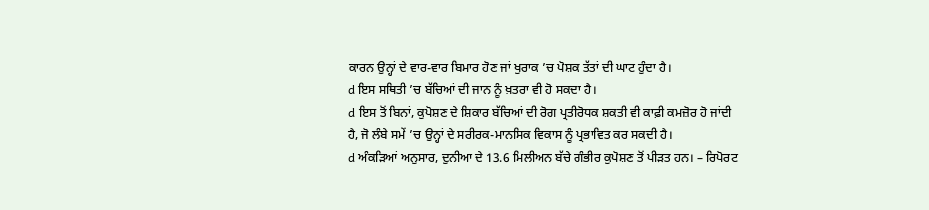ਕਾਰਨ ਉਨ੍ਹਾਂ ਦੇ ਵਾਰ-ਵਾਰ ਬਿਮਾਰ ਹੋਣ ਜਾਂ ਖੁਰਾਕ ’ਚ ਪੋਸ਼ਕ ਤੱਤਾਂ ਦੀ ਘਾਟ ਹੁੰਦਾ ਹੈ।
d ਇਸ ਸਥਿਤੀ ’ਚ ਬੱਚਿਆਂ ਦੀ ਜਾਨ ਨੂੰ ਖ਼ਤਰਾ ਵੀ ਹੋ ਸਕਦਾ ਹੈ।
d ਇਸ ਤੋਂ ਬਿਨਾਂ, ਕੁਪੋਸ਼ਣ ਦੇ ਸ਼ਿਕਾਰ ਬੱਚਿਆਂ ਦੀ ਰੋਗ ਪ੍ਰਤੀਰੋਧਕ ਸ਼ਕਤੀ ਵੀ ਕਾਫ਼ੀ ਕਮਜ਼ੋਰ ਹੋ ਜਾਂਦੀ ਹੈ, ਜੋ ਲੰਬੇ ਸਮੇਂ ’ਚ ਉਨ੍ਹਾਂ ਦੇ ਸਰੀਰਕ-ਮਾਨਸਿਕ ਵਿਕਾਸ ਨੂੰ ਪ੍ਰਭਾਵਿਤ ਕਰ ਸਕਦੀ ਹੈ।
d ਅੰਕੜਿਆਂ ਅਨੁਸਾਰ, ਦੁਨੀਆ ਦੇ 13.6 ਮਿਲੀਅਨ ਬੱਚੇ ਗੰਭੀਰ ਕੁਪੋਸ਼ਣ ਤੋਂ ਪੀੜਤ ਹਨ। – ਰਿਪੋਰਟ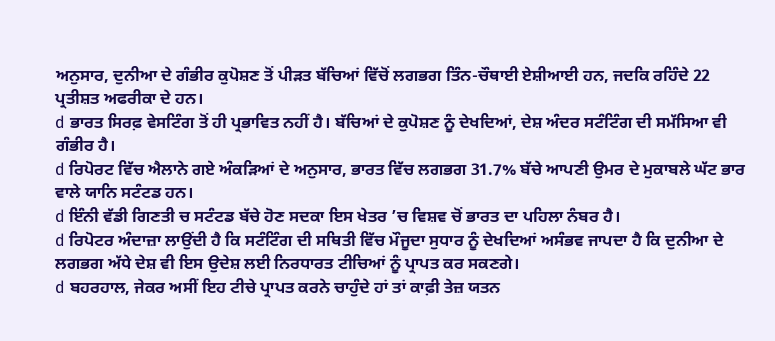ਅਨੁਸਾਰ, ਦੁਨੀਆ ਦੇ ਗੰਭੀਰ ਕੁਪੋਸ਼ਣ ਤੋਂ ਪੀੜਤ ਬੱਚਿਆਂ ਵਿੱਚੋਂ ਲਗਭਗ ਤਿੰਨ-ਚੌਥਾਈ ਏਸ਼ੀਆਈ ਹਨ, ਜਦਕਿ ਰਹਿੰਦੇ 22 ਪ੍ਰਤੀਸ਼ਤ ਅਫਰੀਕਾ ਦੇ ਹਨ।
d ਭਾਰਤ ਸਿਰਫ਼ ਵੇਸਟਿੰਗ ਤੋਂ ਹੀ ਪ੍ਰਭਾਵਿਤ ਨਹੀਂ ਹੈ। ਬੱਚਿਆਂ ਦੇ ਕੁਪੋਸ਼ਣ ਨੂੰ ਦੇਖਦਿਆਂ, ਦੇਸ਼ ਅੰਦਰ ਸਟੰਟਿੰਗ ਦੀ ਸਮੱਸਿਆ ਵੀ ਗੰਭੀਰ ਹੈ।
d ਰਿਪੋਰਟ ਵਿੱਚ ਐਲਾਨੇ ਗਏ ਅੰਕੜਿਆਂ ਦੇ ਅਨੁਸਾਰ, ਭਾਰਤ ਵਿੱਚ ਲਗਭਗ 31.7% ਬੱਚੇ ਆਪਣੀ ਉਮਰ ਦੇ ਮੁਕਾਬਲੇ ਘੱਟ ਭਾਰ ਵਾਲੇ ਯਾਨਿ ਸਟੰਟਡ ਹਨ।
d ਇੰਨੀ ਵੱਡੀ ਗਿਣਤੀ ਚ ਸਟੰਟਡ ਬੱਚੇ ਹੋਣ ਸਦਕਾ ਇਸ ਖੇਤਰ ’ਚ ਵਿਸ਼ਵ ਚੋਂ ਭਾਰਤ ਦਾ ਪਹਿਲਾ ਨੰਬਰ ਹੈ।
d ਰਿਪੋਟਰ ਅੰਦਾਜ਼ਾ ਲਾਉਂਦੀ ਹੈ ਕਿ ਸਟੰਟਿੰਗ ਦੀ ਸਥਿਤੀ ਵਿੱਚ ਮੌਜੂਦਾ ਸੁਧਾਰ ਨੂੰ ਦੇਖਦਿਆਂ ਅਸੰਭਵ ਜਾਪਦਾ ਹੈ ਕਿ ਦੁਨੀਆ ਦੇ ਲਗਭਗ ਅੱਧੇ ਦੇਸ਼ ਵੀ ਇਸ ਉਦੇਸ਼ ਲਈ ਨਿਰਧਾਰਤ ਟੀਚਿਆਂ ਨੂੰ ਪ੍ਰਾਪਤ ਕਰ ਸਕਣਗੇ।
d ਬਹਰਹਾਲ, ਜੇਕਰ ਅਸੀਂ ਇਹ ਟੀਚੇ ਪ੍ਰਾਪਤ ਕਰਨੇ ਚਾਹੁੰਦੇ ਹਾਂ ਤਾਂ ਕਾਫ਼ੀ ਤੇਜ਼ ਯਤਨ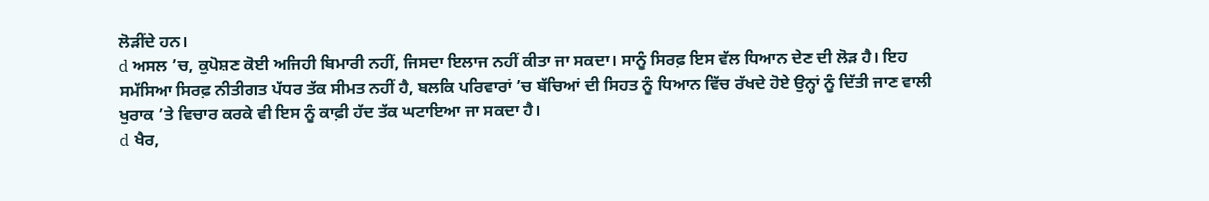ਲੋੜੀਂਦੇ ਹਨ।
d ਅਸਲ ’ਚ, ਕੁਪੋਸ਼ਣ ਕੋਈ ਅਜਿਹੀ ਬਿਮਾਰੀ ਨਹੀਂ, ਜਿਸਦਾ ਇਲਾਜ ਨਹੀਂ ਕੀਤਾ ਜਾ ਸਕਦਾ। ਸਾਨੂੰ ਸਿਰਫ਼ ਇਸ ਵੱਲ ਧਿਆਨ ਦੇਣ ਦੀ ਲੋੜ ਹੈ। ਇਹ ਸਮੱਸਿਆ ਸਿਰਫ਼ ਨੀਤੀਗਤ ਪੱਧਰ ਤੱਕ ਸੀਮਤ ਨਹੀਂ ਹੈ, ਬਲਕਿ ਪਰਿਵਾਰਾਂ ’ਚ ਬੱਚਿਆਂ ਦੀ ਸਿਹਤ ਨੂੰ ਧਿਆਨ ਵਿੱਚ ਰੱਖਦੇ ਹੋਏ ਉਨ੍ਹਾਂ ਨੂੰ ਦਿੱਤੀ ਜਾਣ ਵਾਲੀ ਖੁਰਾਕ ’ਤੇ ਵਿਚਾਰ ਕਰਕੇ ਵੀ ਇਸ ਨੂੰ ਕਾਫ਼ੀ ਹੱਦ ਤੱਕ ਘਟਾਇਆ ਜਾ ਸਕਦਾ ਹੈ।
d ਖੈਰ,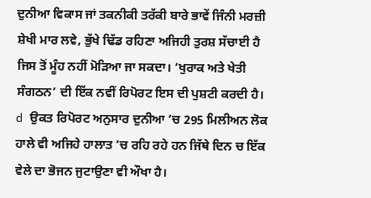ਦੁਨੀਆ ਵਿਕਾਸ ਜਾਂ ਤਕਨੀਕੀ ਤਰੱਕੀ ਬਾਰੇ ਭਾਵੇਂ ਜਿੰਨੀ ਮਰਜ਼ੀ ਸ਼ੇਖੀ ਮਾਰ ਲਵੇ, ਭੁੱਖੇ ਢਿੱਡ ਰਹਿਣਾ ਅਜਿਹੀ ਤੁਰਸ਼ ਸੱਚਾਈ ਹੈ ਜਿਸ ਤੋਂ ਮੂੰਹ ਨਹੀਂ ਮੋੜਿਆ ਜਾ ਸਕਦਾ। ‘ਖੁਰਾਕ ਅਤੇ ਖੇਤੀ ਸੰਗਠਨ’ ਦੀ ਇੱਕ ਨਵੀਂ ਰਿਪੋਰਟ ਇਸ ਦੀ ਪੁਸ਼ਟੀ ਕਰਦੀ ਹੈ।
d ਉਕਤ ਰਿਪੋਰਟ ਅਨੁਸਾਰ ਦੁਨੀਆ ’ਚ 295 ਮਿਲੀਅਨ ਲੋਕ ਹਾਲੇ ਵੀ ਅਜਿਹੇ ਹਾਲਾਤ ’ਚ ਰਹਿ ਰਹੇ ਹਨ ਜਿੱਥੇ ਦਿਨ ਚ ਇੱਕ ਵੇਲੇ ਦਾ ਭੋਜਨ ਜੁਟਾਉਣਾ ਵੀ ਔਖਾ ਹੈ।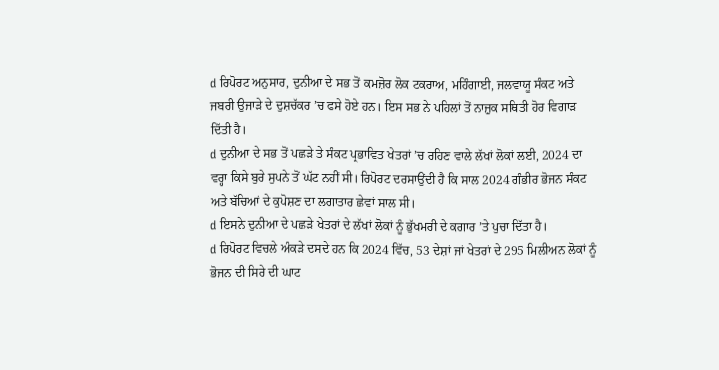d ਰਿਪੋਰਟ ਅਨੁਸਾਰ, ਦੁਨੀਆ ਦੇ ਸਭ ਤੋਂ ਕਮਜ਼ੋਰ ਲੋਕ ਟਕਰਾਅ, ਮਹਿੰਗਾਈ, ਜਲਵਾਯੂ ਸੰਕਟ ਅਤੇ ਜਬਰੀ ਉਜਾੜੇ ਦੇ ਦੁਸ਼ਚੱਕਰ ’ਚ ਫਸੇ ਹੋਏ ਹਨ। ਇਸ ਸਭ ਨੇ ਪਹਿਲਾਂ ਤੋਂ ਨਾਜ਼ੁਕ ਸਥਿਤੀ ਹੋਰ ਵਿਗਾੜ ਦਿੱਤੀ ਹੈ।
d ਦੁਨੀਆ ਦੇ ਸਭ ਤੋਂ ਪਛੜੇ ਤੇ ਸੰਕਟ ਪ੍ਰਭਾਵਿਤ ਖੇਤਰਾਂ ’ਚ ਰਹਿਣ ਵਾਲੇ ਲੱਖਾਂ ਲੋਕਾਂ ਲਈ, 2024 ਦਾ ਵਰ੍ਹਾ ਕਿਸੇ ਬੁਰੇ ਸੁਪਨੇ ਤੋਂ ਘੱਟ ਨਹੀਂ ਸੀ। ਰਿਪੋਰਟ ਦਰਸਾਉਂਦੀ ਹੈ ਕਿ ਸਾਲ 2024 ਗੰਭੀਰ ਭੋਜਨ ਸੰਕਟ ਅਤੇ ਬੱਚਿਆਂ ਦੇ ਕੁਪੋਸ਼ਣ ਦਾ ਲਗਾਤਾਰ ਛੇਵਾਂ ਸਾਲ ਸੀ।
d ਇਸਨੇ ਦੁਨੀਆ ਦੇ ਪਛੜੇ ਖੇਤਰਾਂ ਦੇ ਲੱਖਾਂ ਲੋਕਾਂ ਨੂੰ ਭੁੱਖਮਰੀ ਦੇ ਕਗਾਰ ’ਤੇ ਪੁਚਾ ਦਿੱਤਾ ਹੈ।
d ਰਿਪੋਰਟ ਵਿਚਲੇ ਅੰਕੜੇ ਦਸਦੇ ਹਨ ਕਿ 2024 ਵਿੱਚ, 53 ਦੇਸ਼ਾਂ ਜਾਂ ਖੇਤਰਾਂ ਦੇ 295 ਮਿਲੀਅਨ ਲੋਕਾਂ ਨੂੰ ਭੋਜਨ ਦੀ ਸਿਰੇ ਦੀ ਘਾਟ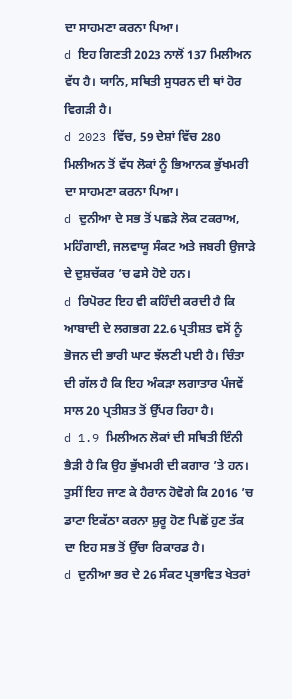ਦਾ ਸਾਹਮਣਾ ਕਰਨਾ ਪਿਆ।
d ਇਹ ਗਿਣਤੀ 2023 ਨਾਲੋਂ 137 ਮਿਲੀਅਨ ਵੱਧ ਹੈ। ਯਾਨਿ, ਸਥਿਤੀ ਸੁਧਰਨ ਦੀ ਥਾਂ ਹੋਰ ਵਿਗੜੀ ਹੈ।
d 2023 ਵਿੱਚ, 59 ਦੇਸ਼ਾਂ ਵਿੱਚ 280 ਮਿਲੀਅਨ ਤੋਂ ਵੱਧ ਲੋਕਾਂ ਨੂੰ ਭਿਆਨਕ ਭੁੱਖਮਰੀ ਦਾ ਸਾਹਮਣਾ ਕਰਨਾ ਪਿਆ।
d ਦੁਨੀਆ ਦੇ ਸਭ ਤੋਂ ਪਛੜੇ ਲੋਕ ਟਕਰਾਅ, ਮਹਿੰਗਾਈ, ਜਲਵਾਯੂ ਸੰਕਟ ਅਤੇ ਜਬਰੀ ਉਜਾੜੇ ਦੇ ਦੁਸ਼ਚੱਕਰ ’ਚ ਫਸੇ ਹੋਏ ਹਨ।
d ਰਿਪੋਰਟ ਇਹ ਵੀ ਕਹਿੰਦੀ ਕਰਦੀ ਹੈ ਕਿ ਆਬਾਦੀ ਦੇ ਲਗਭਗ 22.6 ਪ੍ਰਤੀਸ਼ਤ ਵਸੋਂ ਨੂੰ ਭੋਜਨ ਦੀ ਭਾਰੀ ਘਾਟ ਝੱਲਣੀ ਪਈ ਹੈ। ਚਿੰਤਾ ਦੀ ਗੱਲ ਹੈ ਕਿ ਇਹ ਅੰਕੜਾ ਲਗਾਤਾਰ ਪੰਜਵੇਂ ਸਾਲ 20 ਪ੍ਰਤੀਸ਼ਤ ਤੋਂ ਉੱਪਰ ਰਿਹਾ ਹੈ।
d 1.9 ਮਿਲੀਅਨ ਲੋਕਾਂ ਦੀ ਸਥਿਤੀ ਇੰਨੀ ਭੈੜੀ ਹੈ ਕਿ ਉਹ ਭੁੱਖਮਰੀ ਦੀ ਕਗਾਰ ’ਤੇ ਹਨ। ਤੁਸੀਂ ਇਹ ਜਾਣ ਕੇ ਹੈਰਾਨ ਹੋਵੋਗੇ ਕਿ 2016 ’ਚ ਡਾਟਾ ਇਕੱਠਾ ਕਰਨਾ ਸ਼ੁਰੂ ਹੋਣ ਪਿਛੋਂ ਹੁਣ ਤੱਕ ਦਾ ਇਹ ਸਭ ਤੋਂ ਉੱਚਾ ਰਿਕਾਰਡ ਹੈ।
d ਦੁਨੀਆ ਭਰ ਦੇ 26 ਸੰਕਟ ਪ੍ਰਭਾਵਿਤ ਖੇਤਰਾਂ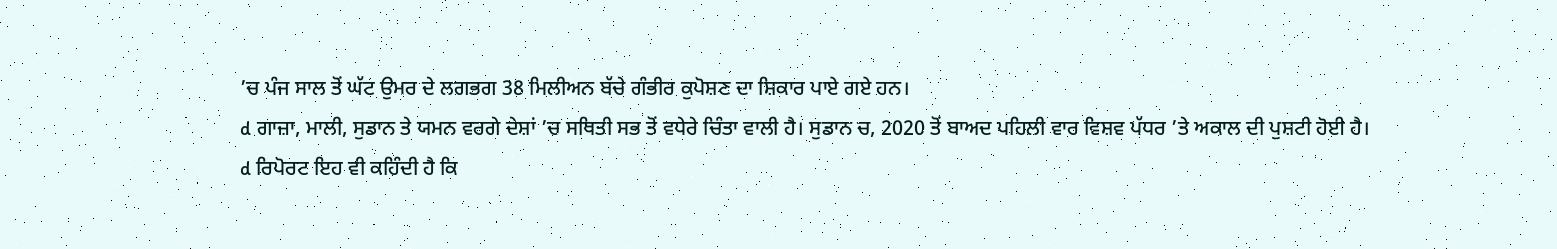’ਚ ਪੰਜ ਸਾਲ ਤੋਂ ਘੱਟ ਉਮਰ ਦੇ ਲਗਭਗ 38 ਮਿਲੀਅਨ ਬੱਚੇ ਗੰਭੀਰ ਕੁਪੋਸ਼ਣ ਦਾ ਸ਼ਿਕਾਰ ਪਾਏ ਗਏ ਹਨ।
d ਗਾਜ਼ਾ, ਮਾਲੀ, ਸੁਡਾਨ ਤੇ ਯਮਨ ਵਰਗੇ ਦੇਸ਼ਾਂ ’ਚ ਸਥਿਤੀ ਸਭ ਤੋਂ ਵਧੇਰੇ ਚਿੰਤਾ ਵਾਲੀ ਹੈ। ਸੁਡਾਨ ਚ, 2020 ਤੋਂ ਬਾਅਦ ਪਹਿਲੀ ਵਾਰ ਵਿਸ਼ਵ ਪੱਧਰ ’ਤੇ ਅਕਾਲ ਦੀ ਪੁਸ਼ਟੀ ਹੋਈ ਹੈ।
d ਰਿਪੋਰਟ ਇਹ ਵੀ ਕਹਿੰਦੀ ਹੈ ਕਿ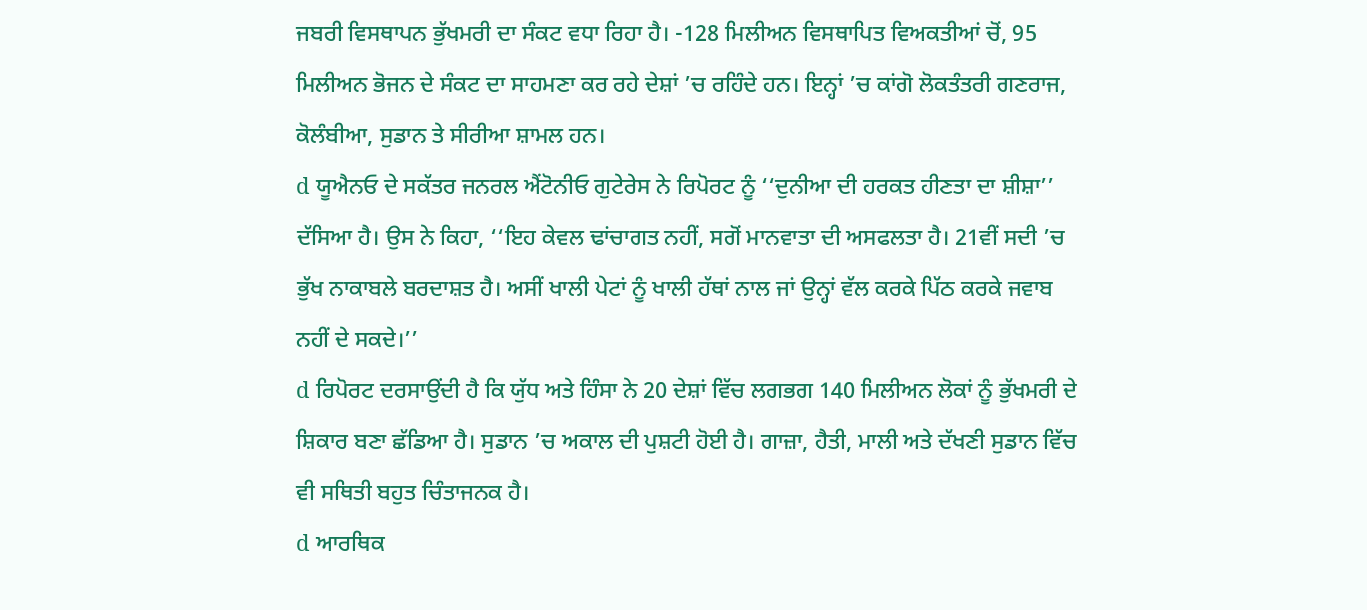ਜਬਰੀ ਵਿਸਥਾਪਨ ਭੁੱਖਮਰੀ ਦਾ ਸੰਕਟ ਵਧਾ ਰਿਹਾ ਹੈ। -128 ਮਿਲੀਅਨ ਵਿਸਥਾਪਿਤ ਵਿਅਕਤੀਆਂ ਚੋਂ, 95 ਮਿਲੀਅਨ ਭੋਜਨ ਦੇ ਸੰਕਟ ਦਾ ਸਾਹਮਣਾ ਕਰ ਰਹੇ ਦੇਸ਼ਾਂ ’ਚ ਰਹਿੰਦੇ ਹਨ। ਇਨ੍ਹਾਂ ’ਚ ਕਾਂਗੋ ਲੋਕਤੰਤਰੀ ਗਣਰਾਜ, ਕੋਲੰਬੀਆ, ਸੁਡਾਨ ਤੇ ਸੀਰੀਆ ਸ਼ਾਮਲ ਹਨ।
d ਯੂਐਨਓ ਦੇ ਸਕੱਤਰ ਜਨਰਲ ਐਂਟੋਨੀਓ ਗੁਟੇਰੇਸ ਨੇ ਰਿਪੋਰਟ ਨੂੰ ‘‘ਦੁਨੀਆ ਦੀ ਹਰਕਤ ਹੀਣਤਾ ਦਾ ਸ਼ੀਸ਼ਾ’’ ਦੱਸਿਆ ਹੈ। ਉਸ ਨੇ ਕਿਹਾ, ‘‘ਇਹ ਕੇਵਲ ਢਾਂਚਾਗਤ ਨਹੀਂ, ਸਗੋਂ ਮਾਨਵਾਤਾ ਦੀ ਅਸਫਲਤਾ ਹੈ। 21ਵੀਂ ਸਦੀ ’ਚ ਭੁੱਖ ਨਾਕਾਬਲੇ ਬਰਦਾਸ਼ਤ ਹੈ। ਅਸੀਂ ਖਾਲੀ ਪੇਟਾਂ ਨੂੰ ਖਾਲੀ ਹੱਥਾਂ ਨਾਲ ਜਾਂ ਉਨ੍ਹਾਂ ਵੱਲ ਕਰਕੇ ਪਿੱਠ ਕਰਕੇ ਜਵਾਬ ਨਹੀਂ ਦੇ ਸਕਦੇ।’’
d ਰਿਪੋਰਟ ਦਰਸਾਉਂਦੀ ਹੈ ਕਿ ਯੁੱਧ ਅਤੇ ਹਿੰਸਾ ਨੇ 20 ਦੇਸ਼ਾਂ ਵਿੱਚ ਲਗਭਗ 140 ਮਿਲੀਅਨ ਲੋਕਾਂ ਨੂੰ ਭੁੱਖਮਰੀ ਦੇ ਸ਼ਿਕਾਰ ਬਣਾ ਛੱਡਿਆ ਹੈ। ਸੁਡਾਨ ’ਚ ਅਕਾਲ ਦੀ ਪੁਸ਼ਟੀ ਹੋਈ ਹੈ। ਗਾਜ਼ਾ, ਹੈਤੀ, ਮਾਲੀ ਅਤੇ ਦੱਖਣੀ ਸੁਡਾਨ ਵਿੱਚ ਵੀ ਸਥਿਤੀ ਬਹੁਤ ਚਿੰਤਾਜਨਕ ਹੈ।
d ਆਰਥਿਕ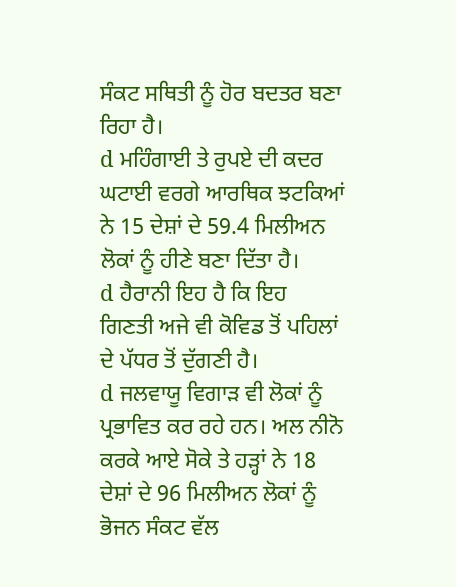ਸੰਕਟ ਸਥਿਤੀ ਨੂੰ ਹੋਰ ਬਦਤਰ ਬਣਾ ਰਿਹਾ ਹੈ।
d ਮਹਿੰਗਾਈ ਤੇ ਰੁਪਏ ਦੀ ਕਦਰ ਘਟਾਈ ਵਰਗੇ ਆਰਥਿਕ ਝਟਕਿਆਂ ਨੇ 15 ਦੇਸ਼ਾਂ ਦੇ 59.4 ਮਿਲੀਅਨ ਲੋਕਾਂ ਨੂੰ ਹੀਣੇ ਬਣਾ ਦਿੱਤਾ ਹੈ।
d ਹੈਰਾਨੀ ਇਹ ਹੈ ਕਿ ਇਹ ਗਿਣਤੀ ਅਜੇ ਵੀ ਕੋਵਿਡ ਤੋਂ ਪਹਿਲਾਂ ਦੇ ਪੱਧਰ ਤੋਂ ਦੁੱਗਣੀ ਹੈ।
d ਜਲਵਾਯੂ ਵਿਗਾੜ ਵੀ ਲੋਕਾਂ ਨੂੰ ਪ੍ਰਭਾਵਿਤ ਕਰ ਰਹੇ ਹਨ। ਅਲ ਨੀਨੋ ਕਰਕੇ ਆਏ ਸੋਕੇ ਤੇ ਹੜ੍ਹਾਂ ਨੇ 18 ਦੇਸ਼ਾਂ ਦੇ 96 ਮਿਲੀਅਨ ਲੋਕਾਂ ਨੂੰ ਭੋਜਨ ਸੰਕਟ ਵੱਲ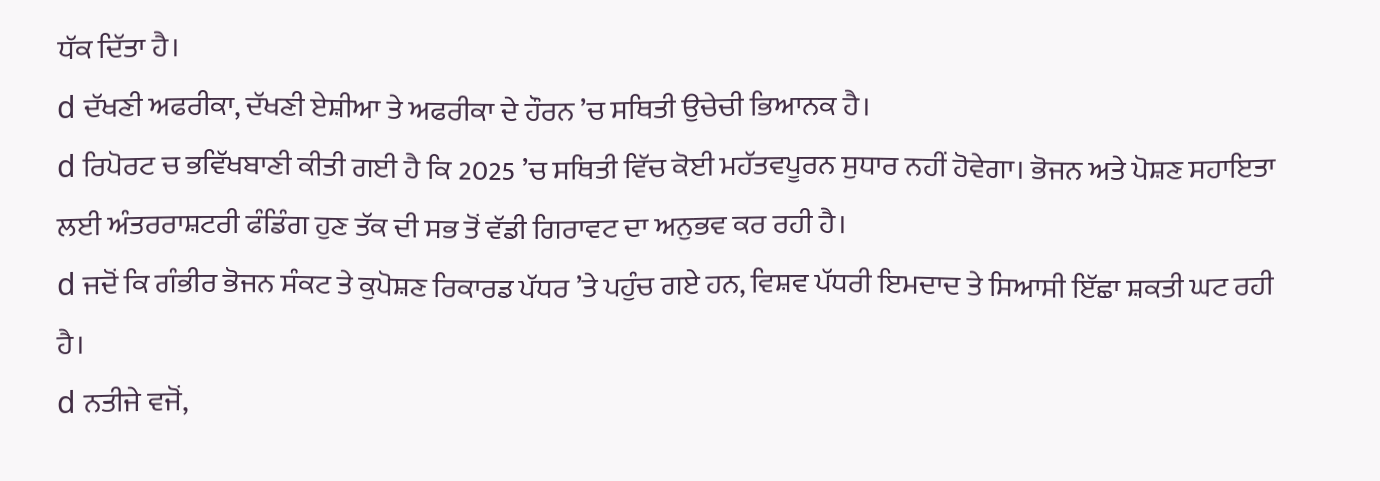ਧੱਕ ਦਿੱਤਾ ਹੈ।
d ਦੱਖਣੀ ਅਫਰੀਕਾ, ਦੱਖਣੀ ਏਸ਼ੀਆ ਤੇ ਅਫਰੀਕਾ ਦੇ ਹੌਰਨ ’ਚ ਸਥਿਤੀ ਉਚੇਚੀ ਭਿਆਨਕ ਹੈ।
d ਰਿਪੋਰਟ ਚ ਭਵਿੱਖਬਾਣੀ ਕੀਤੀ ਗਈ ਹੈ ਕਿ 2025 ’ਚ ਸਥਿਤੀ ਵਿੱਚ ਕੋਈ ਮਹੱਤਵਪੂਰਨ ਸੁਧਾਰ ਨਹੀਂ ਹੋਵੇਗਾ। ਭੋਜਨ ਅਤੇ ਪੋਸ਼ਣ ਸਹਾਇਤਾ ਲਈ ਅੰਤਰਰਾਸ਼ਟਰੀ ਫੰਡਿੰਗ ਹੁਣ ਤੱਕ ਦੀ ਸਭ ਤੋਂ ਵੱਡੀ ਗਿਰਾਵਟ ਦਾ ਅਨੁਭਵ ਕਰ ਰਹੀ ਹੈ।
d ਜਦੋਂ ਕਿ ਗੰਭੀਰ ਭੋਜਨ ਸੰਕਟ ਤੇ ਕੁਪੋਸ਼ਣ ਰਿਕਾਰਡ ਪੱਧਰ ’ਤੇ ਪਹੁੰਚ ਗਏ ਹਨ, ਵਿਸ਼ਵ ਪੱਧਰੀ ਇਮਦਾਦ ਤੇ ਸਿਆਸੀ ਇੱਛਾ ਸ਼ਕਤੀ ਘਟ ਰਹੀ ਹੈ।
d ਨਤੀਜੇ ਵਜੋਂ,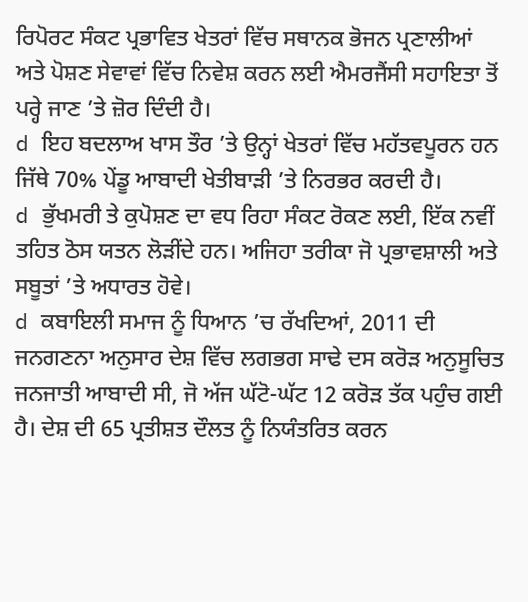ਰਿਪੋਰਟ ਸੰਕਟ ਪ੍ਰਭਾਵਿਤ ਖੇਤਰਾਂ ਵਿੱਚ ਸਥਾਨਕ ਭੋਜਨ ਪ੍ਰਣਾਲੀਆਂ ਅਤੇ ਪੋਸ਼ਣ ਸੇਵਾਵਾਂ ਵਿੱਚ ਨਿਵੇਸ਼ ਕਰਨ ਲਈ ਐਮਰਜੈਂਸੀ ਸਹਾਇਤਾ ਤੋਂ ਪਰ੍ਹੇ ਜਾਣ ’ਤੇ ਜ਼ੋਰ ਦਿੰਦੀ ਹੈ।
d ਇਹ ਬਦਲਾਅ ਖਾਸ ਤੌਰ ’ਤੇ ਉਨ੍ਹਾਂ ਖੇਤਰਾਂ ਵਿੱਚ ਮਹੱਤਵਪੂਰਨ ਹਨ ਜਿੱਥੇ 70% ਪੇਂਡੂ ਆਬਾਦੀ ਖੇਤੀਬਾੜੀ ’ਤੇ ਨਿਰਭਰ ਕਰਦੀ ਹੈ।
d ਭੁੱਖਮਰੀ ਤੇ ਕੁਪੋਸ਼ਣ ਦਾ ਵਧ ਰਿਹਾ ਸੰਕਟ ਰੋਕਣ ਲਈ, ਇੱਕ ਨਵੀਂ ਤਹਿਤ ਠੋਸ ਯਤਨ ਲੋੜੀਂਦੇ ਹਨ। ਅਜਿਹਾ ਤਰੀਕਾ ਜੋ ਪ੍ਰਭਾਵਸ਼ਾਲੀ ਅਤੇ ਸਬੂਤਾਂ ’ਤੇ ਅਧਾਰਤ ਹੋਵੇ।
d ਕਬਾਇਲੀ ਸਮਾਜ ਨੂੰ ਧਿਆਨ ’ਚ ਰੱਖਦਿਆਂ, 2011 ਦੀ ਜਨਗਣਨਾ ਅਨੁਸਾਰ ਦੇਸ਼ ਵਿੱਚ ਲਗਭਗ ਸਾਢੇ ਦਸ ਕਰੋੜ ਅਨੁਸੂਚਿਤ ਜਨਜਾਤੀ ਆਬਾਦੀ ਸੀ, ਜੋ ਅੱਜ ਘੱਟੋ-ਘੱਟ 12 ਕਰੋੜ ਤੱਕ ਪਹੁੰਚ ਗਈ ਹੈ। ਦੇਸ਼ ਦੀ 65 ਪ੍ਰਤੀਸ਼ਤ ਦੌਲਤ ਨੂੰ ਨਿਯੰਤਰਿਤ ਕਰਨ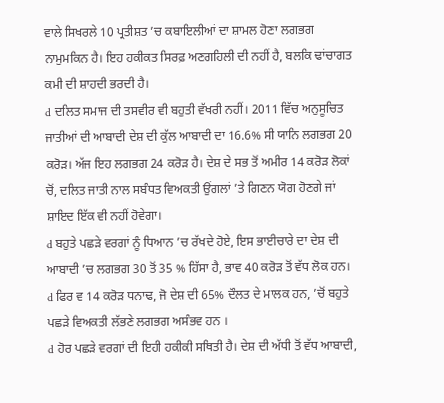ਵਾਲੇ ਸਿਖਰਲੇ 10 ਪ੍ਰਤੀਸ਼ਤ ’ਚ ਕਬਾਇਲੀਆਂ ਦਾ ਸ਼ਾਮਲ ਹੋਣਾ ਲਗਭਗ ਨਾਮੁਮਕਿਨ ਹੈ। ਇਹ ਹਕੀਕਤ ਸਿਰਫ਼ ਅਣਗਹਿਲੀ ਦੀ ਨਹੀਂ ਹੈ, ਬਲਕਿ ਢਾਂਚਾਗਤ ਕਮੀ ਦੀ ਸ਼ਾਹਦੀ ਭਰਦੀ ਹੈ।
d ਦਲਿਤ ਸਮਾਜ ਦੀ ਤਸਵੀਰ ਵੀ ਬਹੁਤੀ ਵੱਖਰੀ ਨਹੀਂ। 2011 ਵਿੱਚ ਅਨੁਸੂਚਿਤ ਜਾਤੀਆਂ ਦੀ ਆਬਾਦੀ ਦੇਸ਼ ਦੀ ਕੁੱਲ ਆਬਾਦੀ ਦਾ 16.6% ਸੀ ਯਾਨਿ ਲਗਭਗ 20 ਕਰੋੜ। ਅੱਜ ਇਹ ਲਗਭਗ 24 ਕਰੋੜ ਹੈ। ਦੇਸ਼ ਦੇ ਸਭ ਤੋਂ ਅਮੀਰ 14 ਕਰੋੜ ਲੋਕਾਂ ਚੋਂ, ਦਲਿਤ ਜਾਤੀ ਨਾਲ ਸਬੰਧਤ ਵਿਅਕਤੀ ਉਂਗਲਾਂ ’ਤੇ ਗਿਣਨ ਯੋਗ ਹੋਣਗੇ ਜਾਂ ਸ਼ਾਇਦ ਇੱਕ ਵੀ ਨਹੀਂ ਹੋਵੇਗਾ।
d ਬਹੁਤੇ ਪਛੜੇ ਵਰਗਾਂ ਨੂੰ ਧਿਆਨ ’ਚ ਰੱਖਦੇ ਹੋਏ, ਇਸ ਭਾਈਚਾਰੇ ਦਾ ਦੇਸ਼ ਦੀ ਆਬਾਦੀ ’ਚ ਲਗਭਗ 30 ਤੋਂ 35 % ਹਿੱਸਾ ਹੈ, ਭਾਵ 40 ਕਰੋੜ ਤੋਂ ਵੱਧ ਲੋਕ ਹਨ।
d ਫਿਰ ਵ 14 ਕਰੋੜ ਧਨਾਢ, ਜੋ ਦੇਸ਼ ਦੀ 65% ਦੌਲਤ ਦੇ ਮਾਲਕ ਹਨ, ’ਚੋਂ ਬਹੁਤੇ ਪਛੜੇ ਵਿਅਕਤੀ ਲੱਭਣੇ ਲਗਭਗ ਅਸੰਭਵ ਹਨ ।
d ਹੋਰ ਪਛੜੇ ਵਰਗਾਂ ਦੀ ਇਹੀ ਹਕੀਕੀ ਸਥਿਤੀ ਹੈ। ਦੇਸ਼ ਦੀ ਅੱਧੀ ਤੋਂ ਵੱਧ ਆਬਾਦੀ,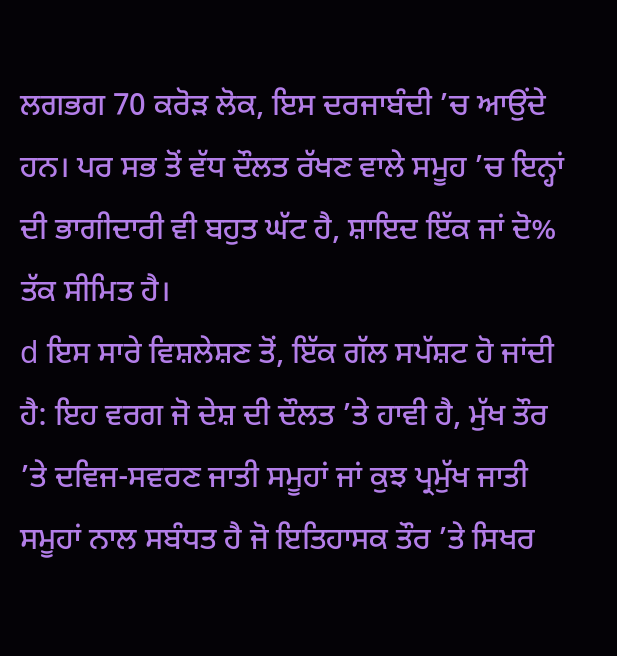ਲਗਭਗ 70 ਕਰੋੜ ਲੋਕ, ਇਸ ਦਰਜਾਬੰਦੀ ’ਚ ਆਉਂਦੇ ਹਨ। ਪਰ ਸਭ ਤੋਂ ਵੱਧ ਦੌਲਤ ਰੱਖਣ ਵਾਲੇ ਸਮੂਹ ’ਚ ਇਨ੍ਹਾਂ ਦੀ ਭਾਗੀਦਾਰੀ ਵੀ ਬਹੁਤ ਘੱਟ ਹੈ, ਸ਼ਾਇਦ ਇੱਕ ਜਾਂ ਦੋ% ਤੱਕ ਸੀਮਿਤ ਹੈ।
d ਇਸ ਸਾਰੇ ਵਿਸ਼ਲੇਸ਼ਣ ਤੋਂ, ਇੱਕ ਗੱਲ ਸਪੱਸ਼ਟ ਹੋ ਜਾਂਦੀ ਹੈ: ਇਹ ਵਰਗ ਜੋ ਦੇਸ਼ ਦੀ ਦੌਲਤ ’ਤੇ ਹਾਵੀ ਹੈ, ਮੁੱਖ ਤੌਰ ’ਤੇ ਦਵਿਜ-ਸਵਰਣ ਜਾਤੀ ਸਮੂਹਾਂ ਜਾਂ ਕੁਝ ਪ੍ਰਮੁੱਖ ਜਾਤੀ ਸਮੂਹਾਂ ਨਾਲ ਸਬੰਧਤ ਹੈ ਜੋ ਇਤਿਹਾਸਕ ਤੌਰ ’ਤੇ ਸਿਖਰ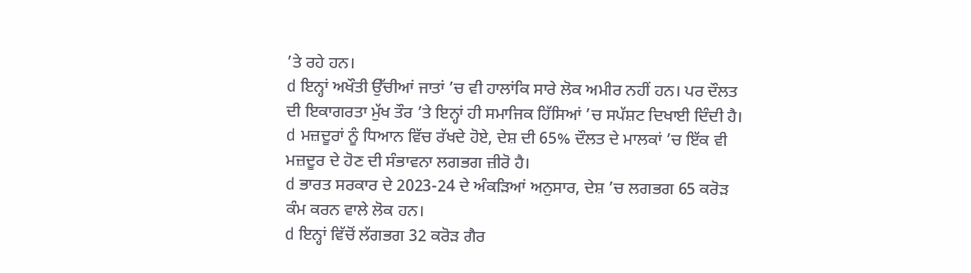’ਤੇ ਰਹੇ ਹਨ।
d ਇਨ੍ਹਾਂ ਅਖੌਤੀ ਉੱਚੀਆਂ ਜਾਤਾਂ ’ਚ ਵੀ ਹਾਲਾਂਕਿ ਸਾਰੇ ਲੋਕ ਅਮੀਰ ਨਹੀਂ ਹਨ। ਪਰ ਦੌਲਤ ਦੀ ਇਕਾਗਰਤਾ ਮੁੱਖ ਤੌਰ ’ਤੇ ਇਨ੍ਹਾਂ ਹੀ ਸਮਾਜਿਕ ਹਿੱਸਿਆਂ ’ਚ ਸਪੱਸ਼ਟ ਦਿਖਾਈ ਦਿੰਦੀ ਹੈ।
d ਮਜ਼ਦੂਰਾਂ ਨੂੰ ਧਿਆਨ ਵਿੱਚ ਰੱਖਦੇ ਹੋਏ, ਦੇਸ਼ ਦੀ 65% ਦੌਲਤ ਦੇ ਮਾਲਕਾਂ ’ਚ ਇੱਕ ਵੀ ਮਜ਼ਦੂਰ ਦੇ ਹੋਣ ਦੀ ਸੰਭਾਵਨਾ ਲਗਭਗ ਜ਼ੀਰੋ ਹੈ।
d ਭਾਰਤ ਸਰਕਾਰ ਦੇ 2023-24 ਦੇ ਅੰਕੜਿਆਂ ਅਨੁਸਾਰ, ਦੇਸ਼ ’ਚ ਲਗਭਗ 65 ਕਰੋੜ ਕੰਮ ਕਰਨ ਵਾਲੇ ਲੋਕ ਹਨ।
d ਇਨ੍ਹਾਂ ਵਿੱਚੋਂ ਲੱਗਭਗ 32 ਕਰੋੜ ਗੈਰ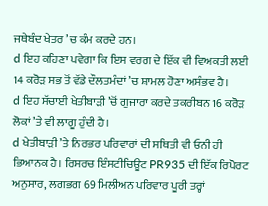ਜਥੇਬੰਦ ਖੇਤਰ ’ਚ ਕੰਮ ਕਰਦੇ ਹਨ।
d ਇਹ ਕਹਿਣਾ ਪਵੇਗਾ ਕਿ ਇਸ ਵਰਗ ਦੇ ਇੱਕ ਵੀ ਵਿਅਕਤੀ ਲਈ 14 ਕਰੋੜ ਸਭ ਤੋਂ ਵੱਡੇ ਦੌਲਤਮੰਦਾਂ ’ਚ ਸ਼ਾਮਲ ਹੋਣਾ ਅਸੰਭਵ ਹੈ।
d ਇਹ ਸੱਚਾਈ ਖੇਤੀਬਾੜੀ ’ਚੋਂ ਗੁਜਾਰਾ ਕਰਦੇ ਤਕਰੀਬਨ 16 ਕਰੋੜ ਲੋਕਾਂ ’ਤੇ ਵੀ ਲਾਗੂ ਹੁੰਦੀ ਹੈ।
d ਖੇਤੀਬਾੜੀ ’ਤੇ ਨਿਰਭਰ ਪਰਿਵਾਰਾਂ ਦੀ ਸਥਿਤੀ ਵੀ ਓਨੀ ਹੀ ਭਿਆਨਕ ਹੈ। ਰਿਸਰਚ ਇੰਸਟੀਚਿਊਟ PR935 ਦੀ ਇੱਕ ਰਿਪੋਰਟ ਅਨੁਸਾਰ, ਲਗਭਗ 69 ਮਿਲੀਅਨ ਪਰਿਵਾਰ ਪੂਰੀ ਤਰ੍ਹਾਂ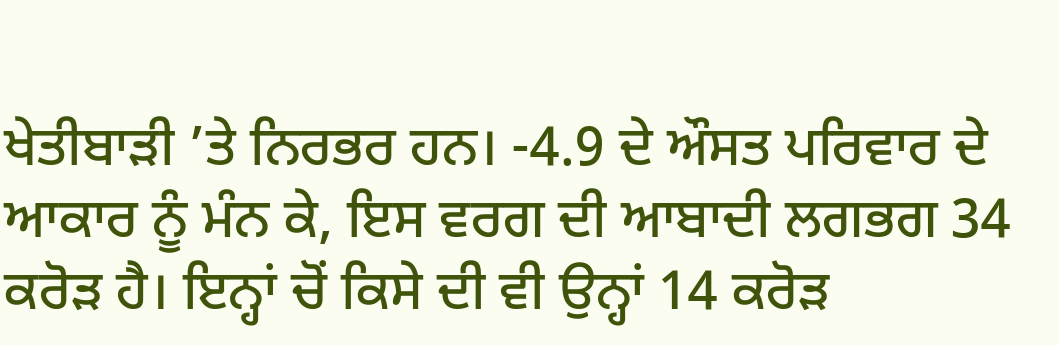ਖੇਤੀਬਾੜੀ ’ਤੇ ਨਿਰਭਰ ਹਨ। -4.9 ਦੇ ਔਸਤ ਪਰਿਵਾਰ ਦੇ ਆਕਾਰ ਨੂੰ ਮੰਨ ਕੇ, ਇਸ ਵਰਗ ਦੀ ਆਬਾਦੀ ਲਗਭਗ 34 ਕਰੋੜ ਹੈ। ਇਨ੍ਹਾਂ ਚੋਂ ਕਿਸੇ ਦੀ ਵੀ ਉਨ੍ਹਾਂ 14 ਕਰੋੜ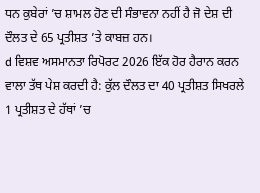ਧਨ ਕੁਬੇਰਾਂ ’ਚ ਸ਼ਾਮਲ ਹੋਣ ਦੀ ਸੰਭਾਵਨਾ ਨਹੀਂ ਹੈ ਜੋ ਦੇਸ਼ ਦੀ ਦੌਲਤ ਦੇ 65 ਪ੍ਰਤੀਸ਼ਤ ’ਤੇ ਕਾਬਜ਼ ਹਨ।
d ਵਿਸ਼ਵ ਅਸਮਾਨਤਾ ਰਿਪੋਰਟ 2026 ਇੱਕ ਹੋਰ ਹੈਰਾਨ ਕਰਨ ਵਾਲਾ ਤੱਥ ਪੇਸ਼ ਕਰਦੀ ਹੈ: ਕੁੱਲ ਦੌਲਤ ਦਾ 40 ਪ੍ਰਤੀਸ਼ਤ ਸਿਖਰਲੇ 1 ਪ੍ਰਤੀਸ਼ਤ ਦੇ ਹੱਥਾਂ ’ਚ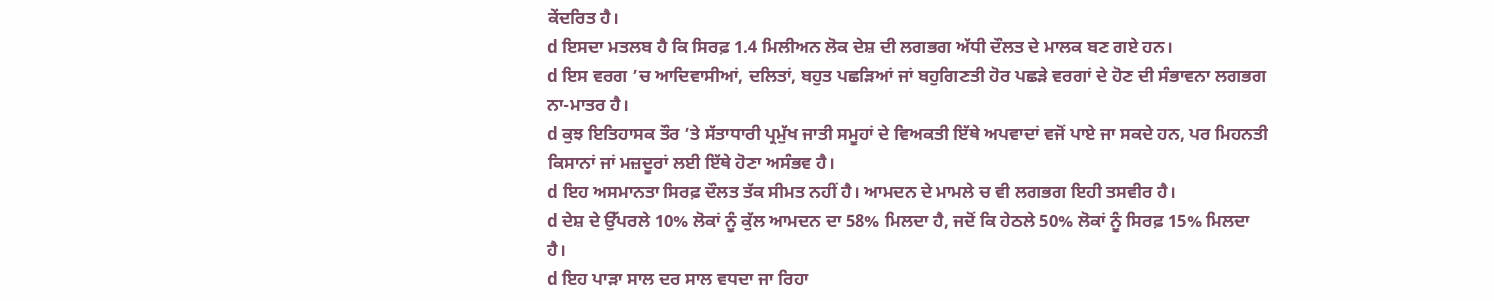ਕੇਂਦਰਿਤ ਹੈ।
d ਇਸਦਾ ਮਤਲਬ ਹੈ ਕਿ ਸਿਰਫ਼ 1.4 ਮਿਲੀਅਨ ਲੋਕ ਦੇਸ਼ ਦੀ ਲਗਭਗ ਅੱਧੀ ਦੌਲਤ ਦੇ ਮਾਲਕ ਬਣ ਗਏ ਹਨ।
d ਇਸ ਵਰਗ ’ਚ ਆਦਿਵਾਸੀਆਂ, ਦਲਿਤਾਂ, ਬਹੁਤ ਪਛੜਿਆਂ ਜਾਂ ਬਹੁਗਿਣਤੀ ਹੋਰ ਪਛੜੇ ਵਰਗਾਂ ਦੇ ਹੋਣ ਦੀ ਸੰਭਾਵਨਾ ਲਗਭਗ ਨਾ-ਮਾਤਰ ਹੈ।
d ਕੁਝ ਇਤਿਹਾਸਕ ਤੌਰ ’ਤੇ ਸੱਤਾਧਾਰੀ ਪ੍ਰਮੁੱਖ ਜਾਤੀ ਸਮੂਹਾਂ ਦੇ ਵਿਅਕਤੀ ਇੱਥੇ ਅਪਵਾਦਾਂ ਵਜੋਂ ਪਾਏ ਜਾ ਸਕਦੇ ਹਨ, ਪਰ ਮਿਹਨਤੀ ਕਿਸਾਨਾਂ ਜਾਂ ਮਜ਼ਦੂਰਾਂ ਲਈ ਇੱਥੇ ਹੋਣਾ ਅਸੰਭਵ ਹੈ।
d ਇਹ ਅਸਮਾਨਤਾ ਸਿਰਫ਼ ਦੌਲਤ ਤੱਕ ਸੀਮਤ ਨਹੀਂ ਹੈ। ਆਮਦਨ ਦੇ ਮਾਮਲੇ ਚ ਵੀ ਲਗਭਗ ਇਹੀ ਤਸਵੀਰ ਹੈ।
d ਦੇਸ਼ ਦੇ ਉੱਪਰਲੇ 10% ਲੋਕਾਂ ਨੂੰ ਕੁੱਲ ਆਮਦਨ ਦਾ 58% ਮਿਲਦਾ ਹੈ, ਜਦੋਂ ਕਿ ਹੇਠਲੇ 50% ਲੋਕਾਂ ਨੂੰ ਸਿਰਫ਼ 15% ਮਿਲਦਾ ਹੈ।
d ਇਹ ਪਾੜਾ ਸਾਲ ਦਰ ਸਾਲ ਵਧਦਾ ਜਾ ਰਿਹਾ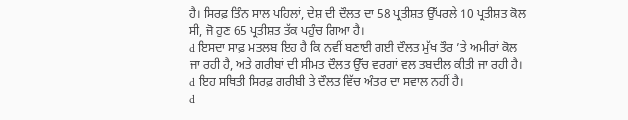ਹੈ। ਸਿਰਫ਼ ਤਿੰਨ ਸਾਲ ਪਹਿਲਾਂ, ਦੇਸ਼ ਦੀ ਦੌਲਤ ਦਾ 58 ਪ੍ਰਤੀਸ਼ਤ ਉੱਪਰਲੇ 10 ਪ੍ਰਤੀਸ਼ਤ ਕੋਲ ਸੀ, ਜੋ ਹੁਣ 65 ਪ੍ਰਤੀਸ਼ਤ ਤੱਕ ਪਹੁੰਚ ਗਿਆ ਹੈ।
d ਇਸਦਾ ਸਾਫ਼ ਮਤਲਬ ਇਹ ਹੈ ਕਿ ਨਵੀਂ ਬਣਾਈ ਗਈ ਦੌਲਤ ਮੁੱਖ ਤੌਰ ’ਤੇ ਅਮੀਰਾਂ ਕੋਲ ਜਾ ਰਹੀ ਹੈ, ਅਤੇ ਗਰੀਬਾਂ ਦੀ ਸੀਮਤ ਦੌਲਤ ਉੱਚ ਵਰਗਾਂ ਵਲ ਤਬਦੀਲ ਕੀਤੀ ਜਾ ਰਹੀ ਹੈ।
d ਇਹ ਸਥਿਤੀ ਸਿਰਫ਼ ਗਰੀਬੀ ਤੇ ਦੌਲਤ ਵਿੱਚ ਅੰਤਰ ਦਾ ਸਵਾਲ ਨਹੀਂ ਹੈ।
d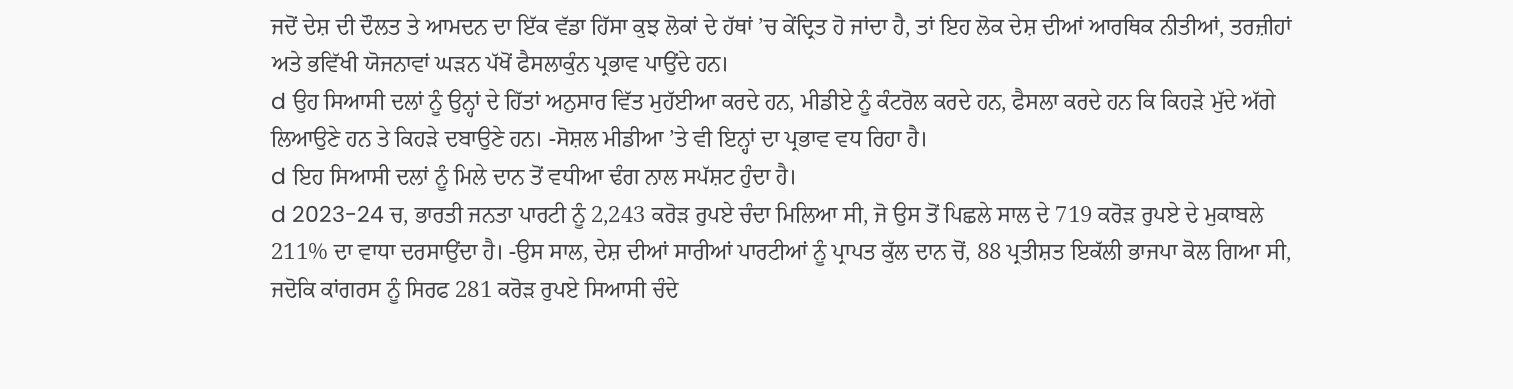ਜਦੋਂ ਦੇਸ਼ ਦੀ ਦੌਲਤ ਤੇ ਆਮਦਨ ਦਾ ਇੱਕ ਵੱਡਾ ਹਿੱਸਾ ਕੁਝ ਲੋਕਾਂ ਦੇ ਹੱਥਾਂ ’ਚ ਕੇਂਦ੍ਰਿਤ ਹੋ ਜਾਂਦਾ ਹੈ, ਤਾਂ ਇਹ ਲੋਕ ਦੇਸ਼ ਦੀਆਂ ਆਰਥਿਕ ਨੀਤੀਆਂ, ਤਰਜ਼ੀਹਾਂ ਅਤੇ ਭਵਿੱਖੀ ਯੋਜਨਾਵਾਂ ਘੜਨ ਪੱਖੋਂ ਫੈਸਲਾਕੁੰਨ ਪ੍ਰਭਾਵ ਪਾਉਂਦੇ ਹਨ।
d ਉਹ ਸਿਆਸੀ ਦਲਾਂ ਨੂੰ ਉਨ੍ਹਾਂ ਦੇ ਹਿੱਤਾਂ ਅਨੁਸਾਰ ਵਿੱਤ ਮੁਹੱਈਆ ਕਰਦੇ ਹਨ, ਮੀਡੀਏ ਨੂੰ ਕੰਟਰੋਲ ਕਰਦੇ ਹਨ, ਫੈਸਲਾ ਕਰਦੇ ਹਨ ਕਿ ਕਿਹੜੇ ਮੁੱਦੇ ਅੱਗੇ ਲਿਆਉਣੇ ਹਨ ਤੇ ਕਿਹੜੇ ਦਬਾਉਣੇ ਹਨ। -ਸੋਸ਼ਲ ਮੀਡੀਆ ’ਤੇ ਵੀ ਇਨ੍ਹਾਂ ਦਾ ਪ੍ਰਭਾਵ ਵਧ ਰਿਹਾ ਹੈ।
d ਇਹ ਸਿਆਸੀ ਦਲਾਂ ਨੂੰ ਮਿਲੇ ਦਾਨ ਤੋਂ ਵਧੀਆ ਢੰਗ ਨਾਲ ਸਪੱਸ਼ਟ ਹੁੰਦਾ ਹੈ।
d 2023-24 ਚ, ਭਾਰਤੀ ਜਨਤਾ ਪਾਰਟੀ ਨੂੰ 2,243 ਕਰੋੜ ਰੁਪਏ ਚੰਦਾ ਮਿਲਿਆ ਸੀ, ਜੋ ਉਸ ਤੋਂ ਪਿਛਲੇ ਸਾਲ ਦੇ 719 ਕਰੋੜ ਰੁਪਏ ਦੇ ਮੁਕਾਬਲੇ 211% ਦਾ ਵਾਧਾ ਦਰਸਾਉਂਦਾ ਹੈ। -ਉਸ ਸਾਲ, ਦੇਸ਼ ਦੀਆਂ ਸਾਰੀਆਂ ਪਾਰਟੀਆਂ ਨੂੰ ਪ੍ਰਾਪਤ ਕੁੱਲ ਦਾਨ ਚੋਂ, 88 ਪ੍ਰਤੀਸ਼ਤ ਇਕੱਲੀ ਭਾਜਪਾ ਕੋਲ ਗਿਆ ਸੀ, ਜਦੋਕਿ ਕਾਂਗਰਸ ਨੂੰ ਸਿਰਫ 281 ਕਰੋੜ ਰੁਪਏ ਸਿਆਸੀ ਚੰਦੇ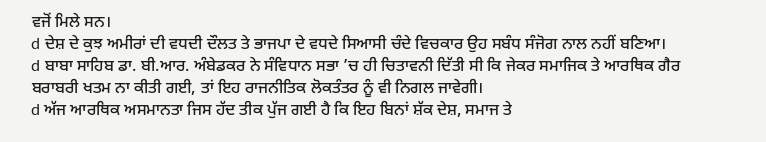ਵਜੋਂ ਮਿਲੇ ਸਨ।
d ਦੇਸ਼ ਦੇ ਕੁਝ ਅਮੀਰਾਂ ਦੀ ਵਧਦੀ ਦੌਲਤ ਤੇ ਭਾਜਪਾ ਦੇ ਵਧਦੇ ਸਿਆਸੀ ਚੰਦੇ ਵਿਚਕਾਰ ਉਹ ਸਬੰਧ ਸੰਜੋਗ ਨਾਲ ਨਹੀਂ ਬਣਿਆ।
d ਬਾਬਾ ਸਾਹਿਬ ਡਾ. ਬੀ.ਆਰ. ਅੰਬੇਡਕਰ ਨੇ ਸੰਵਿਧਾਨ ਸਭਾ ’ਚ ਹੀ ਚਿਤਾਵਨੀ ਦਿੱਤੀ ਸੀ ਕਿ ਜੇਕਰ ਸਮਾਜਿਕ ਤੇ ਆਰਥਿਕ ਗੈਰ ਬਰਾਬਰੀ ਖਤਮ ਨਾ ਕੀਤੀ ਗਈ, ਤਾਂ ਇਹ ਰਾਜਨੀਤਿਕ ਲੋਕਤੰਤਰ ਨੂੰ ਵੀ ਨਿਗਲ ਜਾਵੇਗੀ।
d ਅੱਜ ਆਰਥਿਕ ਅਸਮਾਨਤਾ ਜਿਸ ਹੱਦ ਤੀਕ ਪੁੱਜ ਗਈ ਹੈ ਕਿ ਇਹ ਬਿਨਾਂ ਸ਼ੱਕ ਦੇਸ਼, ਸਮਾਜ ਤੇ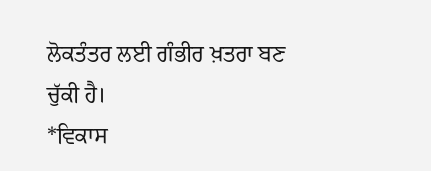ਲੋਕਤੰਤਰ ਲਈ ਗੰਭੀਰ ਖ਼ਤਰਾ ਬਣ ਚੁੱਕੀ ਹੈ।
*ਵਿਕਾਸ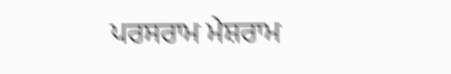ਪਰਸਰਾਮ ਮੇਸ਼ਰਾਮ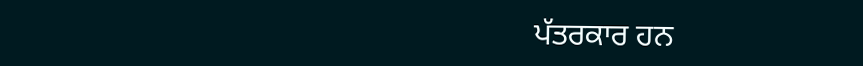ਪੱਤਰਕਾਰ ਹਨ